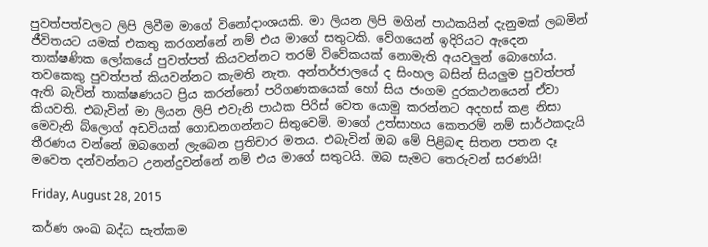පුවත්පත්වලට ලිපි ලිවීම මාගේ විනෝදාංශයකි. මා ලියන ලිපි මගින් පාඨකයින් දැනුමක් ලබමින් ජීවිතයට යමක් එකතු කරගන්නේ නම් එය මාගේ සතුටකි. වේගයෙන් ඉදිරියට ඇදෙන තාක්ෂණික ලෝකයේ පුවත්පත් කියවන්නට තරම් විවේකයක් නොමැති අයවලුන් බොහෝය. තවකෙකු පුවත්පත් කියවන්නට කැමති නැත. අන්තර්ජාලයේ ද සිංහල බසින් සියලුම පුවත්පත් ඇති බැවින් තාක්ෂණයට ප්‍රිය කරන්නෝ පරිගණකයෙක් හෝ සිය ජංගම දුරකථනයෙන් ඒවා කියවති. එබැවින් මා ලියන ලිපි එවැනි පාඨක පිරිස් වෙත යොමු කරන්නට අදහස් කළ නිසා මෙවැනි බ්ලොග් අඩවියක් ගොඩනගන්නට සිතුවෙමි. මාගේ උත්සාහය කෙතරම් නම් සාර්ථකදැයි තීරණය වන්නේ ඔබගෙන් ලැබෙන ප්‍රතිචාර මතය. එබැවින් ඔබ මේ පිළිබඳ සිතන පතන දෑ මවෙත දන්වන්නට උනන්දුවන්නේ නම් එය මාගේ සතුටයි. ඔබ සැමට තෙරුවන් සරණයි!

Friday, August 28, 2015

කර්ණ ශංඛ බද්ධ සැත්කම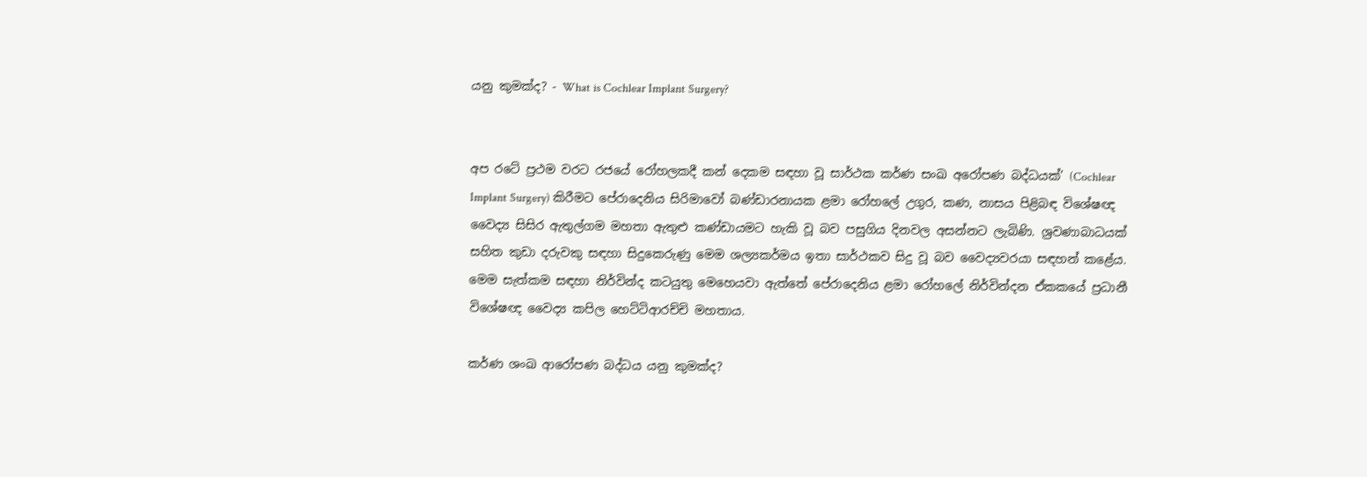යනු කුමක්ද? - What is Cochlear Implant Surgery?


අප රටේ ප්‍රථම වරට රජයේ රෝහලකදී කන් දෙකම සඳහා වූ සාර්ථක කර්ණ සංඛ අරෝපණ බද්ධයක්’ (Cochlear Implant Surgery) කිරීමට පේරාදෙනිය සිරිමාවෝ බණ්ඩාරනායක ළමා රෝහලේ උගුර, කණ, නාසය පිළිබඳ විශේෂඥ වෛද්‍ය සිසිර ඇතුල්ගම මහතා ඇතුළු කණ්ඩායමට හැකි වූ බව පසුගිය දිනවල අසන්නට ලැබිණි. ශ්‍රවණාබාධයක් සහිත කුඩා දරුවකු සඳහා සිදුකෙරුණු මෙම ශල්‍යකර්මය ඉතා සාර්ථකව සිදු වූ බව වෛද්‍යවරයා සඳහන් කළේය. මෙම සැත්කම සඳහා නිර්වින්ද කටයුතු මෙහෙයවා ඇත්තේ පේරාදෙනිය ළමා රෝහලේ නිර්වින්දන ඒකකයේ ප්‍රධානී විශේෂඥ වෛද්‍ය කපිල හෙට්ටිආරච්චි මහතාය.

කර්ණ ශංඛ ආරෝපණ බද්ධය යනු කුමක්ද?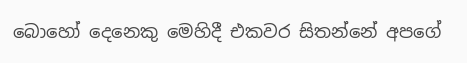බොහෝ දෙනෙකු මෙහිදී එකවර සිතන්නේ අපගේ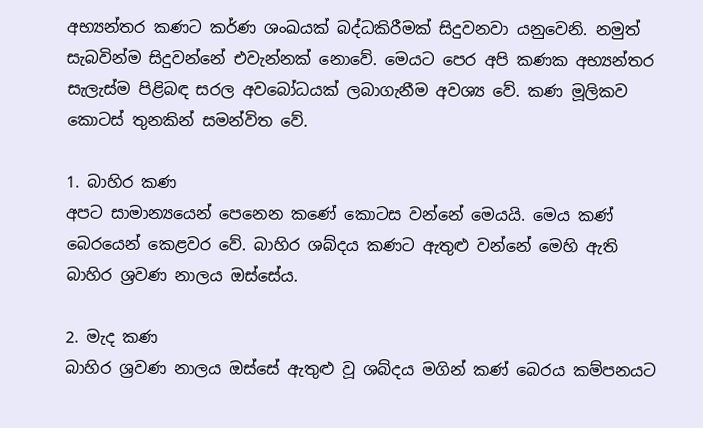අභ්‍යන්තර කණට කර්ණ ශංඛයක් බද්ධකිරීමක් සිදුවනවා යනුවෙනි. නමුත් සැබවින්ම සිදුවන්නේ එවැන්නක් නොවේ. මෙයට පෙර අපි කණක අභ්‍යන්තර සැලැස්ම පිළිබඳ සරල අවබෝධයක් ලබාගැනීම අවශ්‍ය වේ. කණ මූලිකව කොටස් තුනකින් සමන්විත වේ.

1. බාහිර කණ
අපට සාමාන්‍යයෙන් පෙනෙන කණේ කොටස වන්නේ මෙයයි. මෙය කණ් බෙරයෙන් කෙළවර වේ. බාහිර ශබ්දය කණට ඇතුළු වන්නේ මෙහි ඇති බාහිර ශ්‍රවණ නාලය ඔස්සේය.

2. මැද කණ
බාහිර ශ්‍රවණ නාලය ඔස්සේ ඇතුළු වූ ශබ්දය මගින් කණ් බෙරය කම්පනයට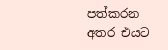පත්කරන අතර එයට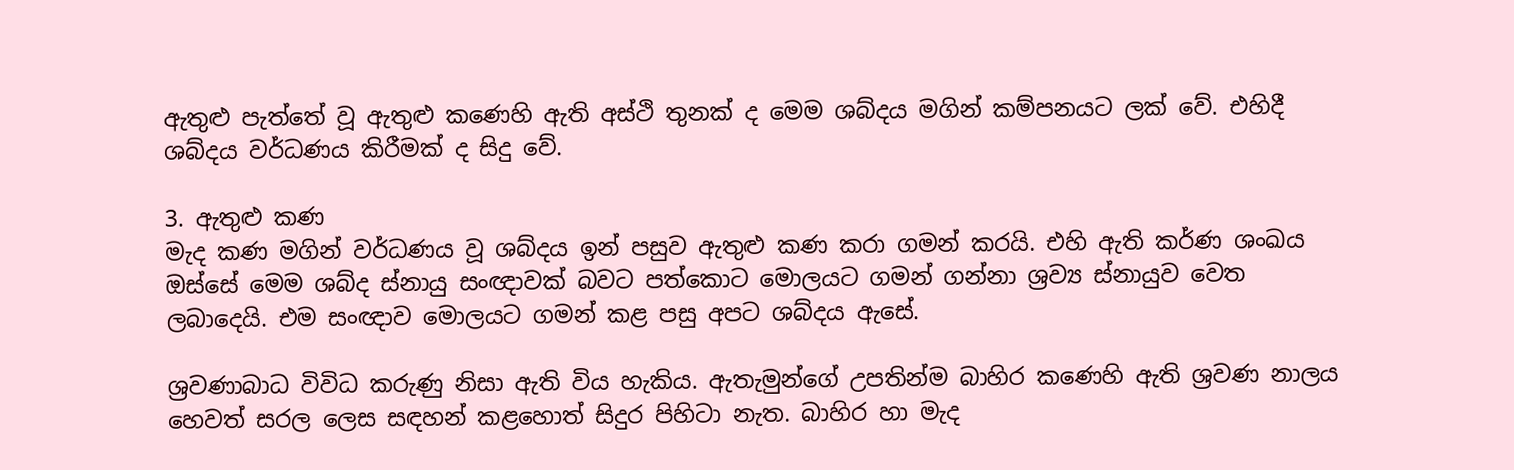ඇතුළු පැත්තේ වූ ඇතුළු කණෙහි ඇති අස්ථි තුනක් ද මෙම ශබ්දය මගින් කම්පනයට ලක් වේ. එහිදී ශබ්දය වර්ධණය කිරීමක් ද සිදු වේ.

3. ඇතුළු කණ
මැද කණ මගින් වර්ධණය වූ ශබ්දය ඉන් පසුව ඇතුළු කණ කරා ගමන් කරයි. එහි ඇති කර්ණ ශංඛය ඔස්සේ මෙම ශබ්ද ස්නායු සංඥාවක් බවට පත්කොට මොලයට ගමන් ගන්නා ශ්‍රව්‍ය ස්නායුව වෙත ලබාදෙයි. එම සංඥාව මොලයට ගමන් කළ පසු අපට ශබ්දය ඇසේ.

ශ්‍රවණාබාධ විවිධ කරුණු නිසා ඇති විය හැකිය. ඇතැමුන්ගේ උපතින්ම බාහිර කණෙහි ඇති ශ්‍රවණ නාලය හෙවත් සරල ලෙස සඳහන් කළහොත් සිදුර පිහිටා නැත. බාහිර හා මැද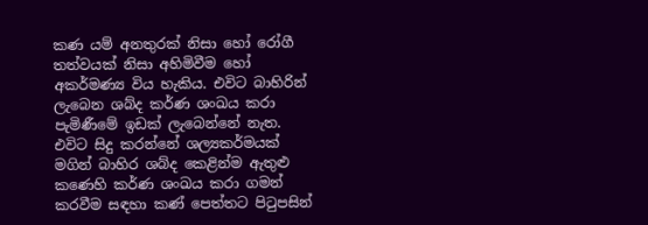කණ යම් අනතුරක් නිසා හෝ රෝගී තත්වයක් නිසා අහිමිවීම හෝ අකර්මණ්‍ය විය හැකිය. එවිට බාහිරින් ලැබෙන ශබ්ද කර්ණ ශංඛය කරා පැමිණීමේ ඉඩක් ලැබෙන්නේ නැත. එවිට සිදු කරන්නේ ශල්‍යකර්මයක් මගින් බාහිර ශබ්ද කෙළින්ම ඇතුළු කණෙහි කර්ණ ශංඛය කරා ගමන් කරවීම සඳහා කණ් පෙත්තට පිටුපසින්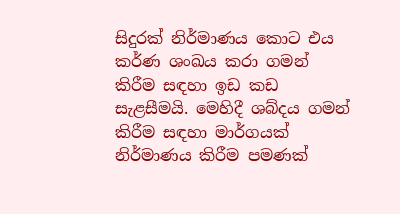සිදුරක් නිර්මාණය කොට එය කර්ණ ශංඛය කරා ගමන් කිරීම සඳහා ඉඩ කඩ සැළසීමයි. මෙහිදී ශබ්දය ගමන් කිරීම සඳහා මාර්ගයක් නිර්මාණය කිරීම පමණක්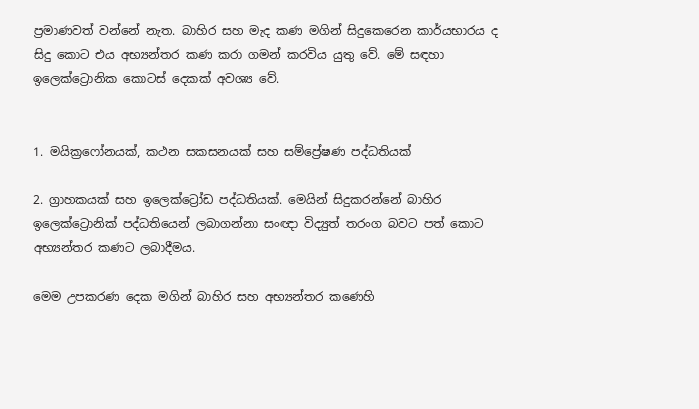ප්‍රමාණවත් වන්නේ නැත. බාහිර සහ මැද කණ මගින් සිදුකෙරෙන කාර්යභාරය ද සිදු කොට එය අභ්‍යන්තර කණ කරා ගමන් කරවිය යුතු වේ. මේ සඳහා ඉලෙක්ට්‍රොනික කොටස් දෙකක් අවශ්‍ය වේ.


1. මයික්‍රෆෝනයක්, කථන සකසනයක් සහ සම්ප්‍රේෂණ පද්ධතියක්

2. ග්‍රාහකයක් සහ ඉලෙක්ට්‍රෝඩ පද්ධතියක්. මෙයින් සිදුකරන්නේ බාහිර ඉලෙක්ට්‍රොනික් පද්ධතියෙන් ලබාගන්නා සංඥා විද්‍යුත් තරංග බවට පත් කොට අභ්‍යන්තර කණට ලබාදීමය.

මෙම උපකරණ දෙක මගින් බාහිර සහ අභ්‍යන්තර කණෙහි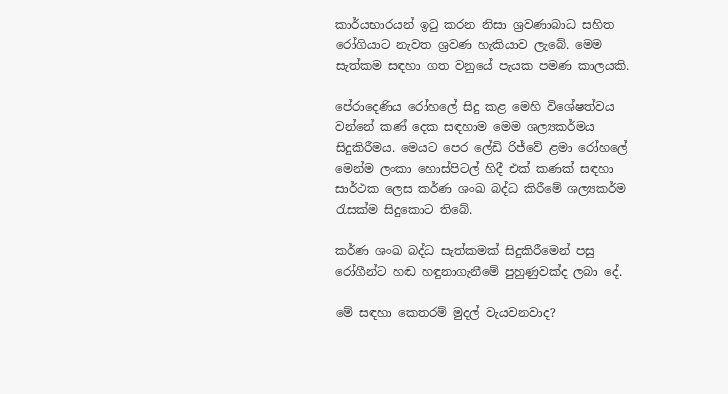කාර්යභාරයන් ඉටු කරන නිසා ශ්‍රවණාබාධ සහිත රෝගියාට නැවත ශ්‍රවණ හැකියාව ලැබේ. මෙම සැත්කම සඳහා ගත වනුයේ පැයක පමණ කාලයකි.

පේරාදෙණිය රෝහලේ සිදු කළ මෙහි විශේෂත්වය වන්නේ කණ් දෙක සඳහාම මෙම ශල්‍යකර්මය සිදුකිරීමය. මෙයට පෙර ලේඩි රිජ්වේ ළමා රෝහලේ මෙන්ම ලංකා හොස්පිටල් හිදී එක් කණක් සඳහා සාර්ථක ලෙස කර්ණ ශංඛ බද්ධ කිරීමේ ශල්‍යකර්ම රැසක්ම සිදුකොට තිබේ.

කර්ණ ශංඛ බද්ධ සැත්කමක් සිදුකිරීමෙන් පසු රෝගීන්ට හඬ හඳුනාගැනීමේ පුහුණුවක්ද ලබා දේ.

මේ සඳහා කෙතරම් මුදල් වැයවනවාද?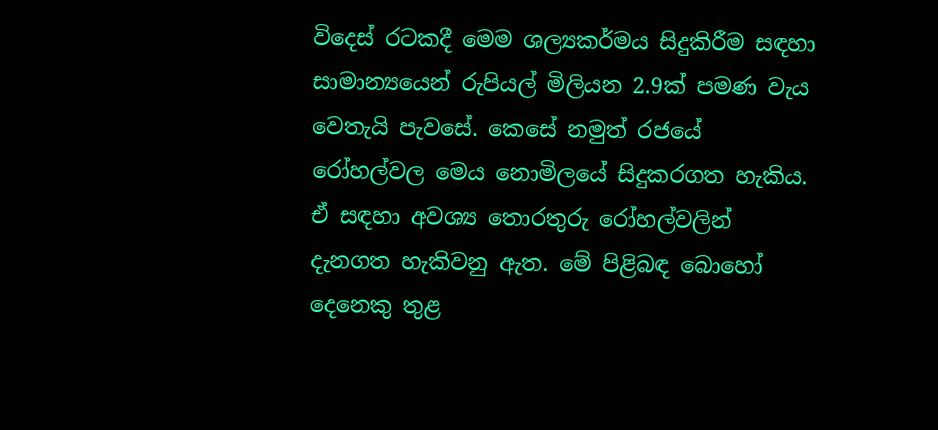විදෙස් රටකදී මෙම ශල්‍යකර්මය සිදුකිරීම සඳහා සාමාන්‍යයෙන් රුපියල් මිලියන 2.9ක් පමණ වැය වෙතැයි පැවසේ. කෙසේ නමුත් රජයේ රෝහල්වල මෙය නොමිලයේ සිදුකරගත හැකිය. ඒ සඳහා අවශ්‍ය තොරතුරු රෝහල්වලින් දැනගත හැකිවනු ඇත. මේ පිළිබඳ බොහෝ දෙනෙකු තුළ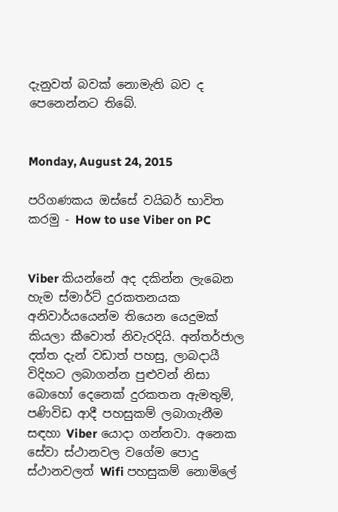දැනුවත් බවක් නොමැති බව ද පෙනෙන්නට තිබේ.


Monday, August 24, 2015

පරිගණකය ඔස්සේ වයිබර් භාවිත කරමු - How to use Viber on PC


Viber කියන්නේ අද දකින්න ලැබෙන හැම ස්මාර්ට් දුරකතනයක අනිවාර්යයෙන්ම තියෙන යෙදුමක් කියලා කීවොත් නිවැරදියි. අන්තර්ජාල දත්ත දැන් වඩාත් පහසු, ලාබදායී විදිහට ලබාගන්න පුළුවන් නිසා බොහෝ දෙනෙක් දුරකතන ඇමතුම්, පණිවිඩ ආදී පහසුකම් ලබාගැනීම සඳහා Viber යොදා ගන්නවා. අනෙක සේවා ස්ථානවල වගේම පොදු ස්ථානවලත් Wifi පහසුකම් නොමිලේ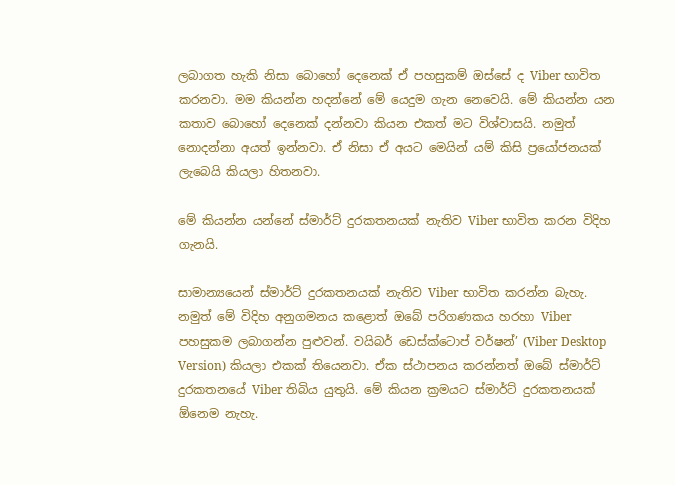ලබාගත හැකි නිසා බොහෝ දෙනෙක් ඒ පහසුකම් ඔස්සේ ද Viber භාවිත කරනවා. මම කියන්න හදන්නේ මේ යෙදුම ගැන නෙවෙයි. මේ කියන්න යන කතාව බොහෝ දෙනෙක් දන්නවා කියන එකත් මට විශ්වාසයි. නමුත් නොදන්නා අයත් ඉන්නවා. ඒ නිසා ඒ අයට මෙයින් යම් කිසි ප්‍රයෝජනයක් ලැබෙයි කියලා හිතනවා.

මේ කියන්න යන්නේ ස්මාර්ට් දුරකතනයක් නැතිව Viber භාවිත කරන විදිහ ගැනයි.

සාමාන්‍යයෙන් ස්මාර්ට් දුරකතනයක් නැතිව Viber භාවිත කරන්න බැහැ. නමුත් මේ විදිහ අනුගමනය කළොත් ඔබේ පරිගණකය හරහා Viber පහසුකම ලබාගන්න පුළුවන්. වයිබර් ඩෙස්ක්ටොප් වර්ෂන්’ (Viber Desktop Version) කියලා එකක් තියෙනවා. ඒක ස්ථාපනය කරන්නත් ඔබේ ස්මාර්ට් දුරකතනයේ Viber තිබිය යුතුයි. මේ කියන ක්‍රමයට ස්මාර්ට් දුරකතනයක් ඕනෙම නැහැ.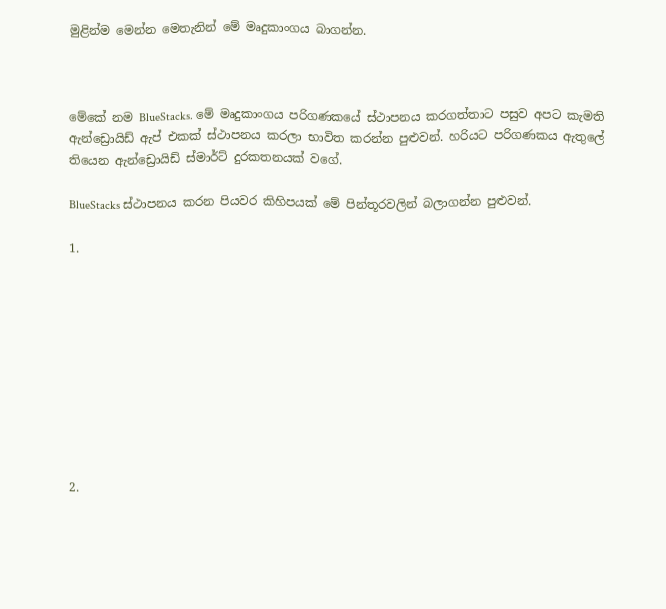මුළින්ම මෙන්න මෙතැනින් මේ මෘදුකාංගය බාගන්න.



මේකේ නම BlueStacks. මේ මෘදුකාංගය පරිගණකයේ ස්ථාපනය කරගත්තාට පසුව අපට කැමති ඇන්ඩ්‍රොයිඩ් ඇප් එකක් ස්ථාපනය කරලා භාවිත කරන්න පුළුවන්. හරියට පරිගණකය ඇතුලේ තියෙන ඇන්ඩ්‍රොයිඩ් ස්මාර්ට් දුරකතනයක් වගේ.

BlueStacks ස්ථාපනය කරන පියවර කිහිපයක් මේ පින්තූරවලින් බලාගන්න පුළුවන්.

1.










2.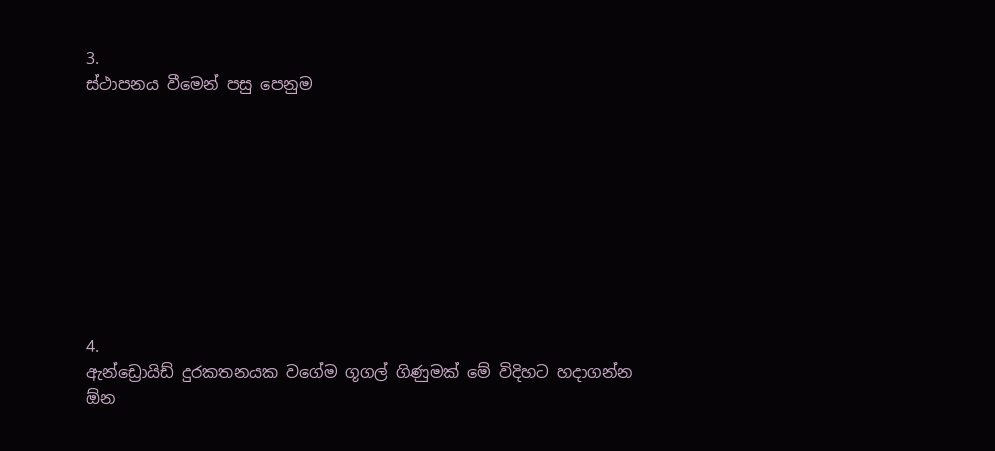3.
ස්ථාපනය වීමෙන් පසු පෙනුම









4.
ඇන්ඩ්‍රොයිඩ් දුරකතනයක වගේම ගූගල් ගිණුමක් මේ විදිහට හදාගන්න ඕන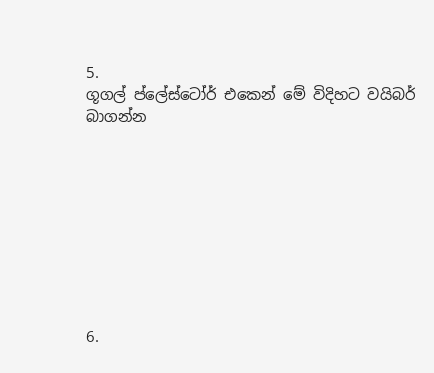5.
ගූගල් ප්ලේස්ටෝර් එකෙන් මේ විදිහට වයිබර් බාගන්න









6.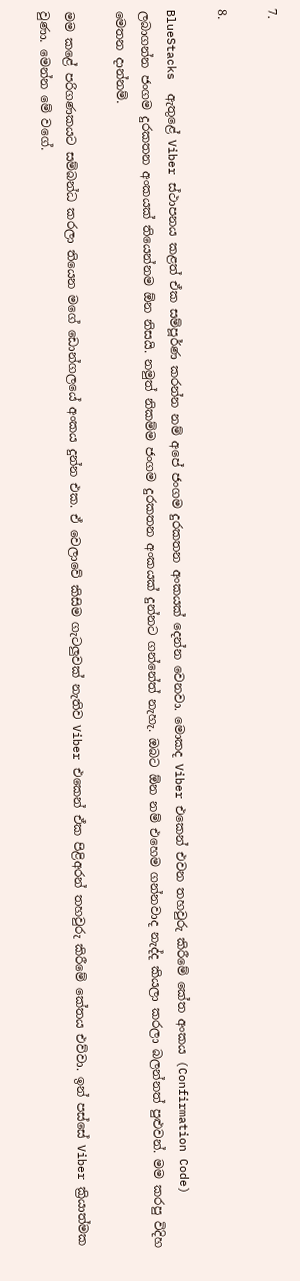7.

8.

BlueStacks  ඇතුළේ Viber ස්ථාපනය කළත් ඒක සම්පූර්ණ කරන්න නම් අපේ ජංගම දුරකතන අංකයක් දෙන්න වෙනවා. මොකද Viber එකෙන් එවන තහවුරු කිරීමේ කේත අංකය (Confirmation Code) ලබාගන්න ජංගම දුරකතන අංකයක් තියෙන්නම ඕන නිසයි. නමුත් නිකම්ම ජංගම දුරකතන අංකයක් දුන්නට ගන්නේත් නැහැ. ඔබට ඕන නම් එහෙම ගන්නවාද නැද්ද කියලා කරලා බලන්නත් පුළුවන්. මම කරපු විදිහ මෙතන දාන්නම්.

මම කළේ පරිගණකයට සම්බන්ධ කරලා තියෙන මගේ ඩොන්ගලයේ අංකය දුන්න එක. ඒ වෙලාවේ කිසිම ගැටලුවක් නැතිව Viber එකෙන් ඒක පිළිඅරන් තහවුරු කිරීමේ කේතය එව්වා. ඉන් පස්සේ Viber ක්‍රියාත්මක වුණා. මෙන්න මේ වගේ.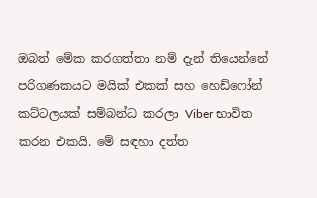ඔබත් මේක කරගත්තා නම් දැන් තියෙන්නේ පරිගණකයට මයික් එකක් සහ හෙඩ්ෆෝන් කට්ටලයක් සම්බන්ධ කරලා Viber භාවිත කරන එකයි. මේ සඳහා දත්ත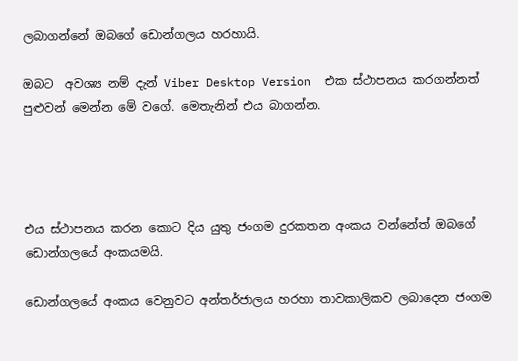ලබාගන්නේ ඔබගේ ඩොන්ගලය හරහායි.

ඔබට  අවශ්‍ය නම් දැන් Viber Desktop Version  එක ස්ථාපනය කරගන්නත් පුළුවන් මෙන්න මේ වගේ. මෙතැනින් එය බාගන්න.




එය ස්ථාපනය කරන කොට දිය යුතු ජංගම දුරකතන අංකය වන්නේත් ඔබගේ ඩොන්ගලයේ අංකයමයි.

ඩොන්ගලයේ අංකය වෙනුවට අන්තර්ජාලය හරහා තාවකාලිකව ලබාදෙන ජංගම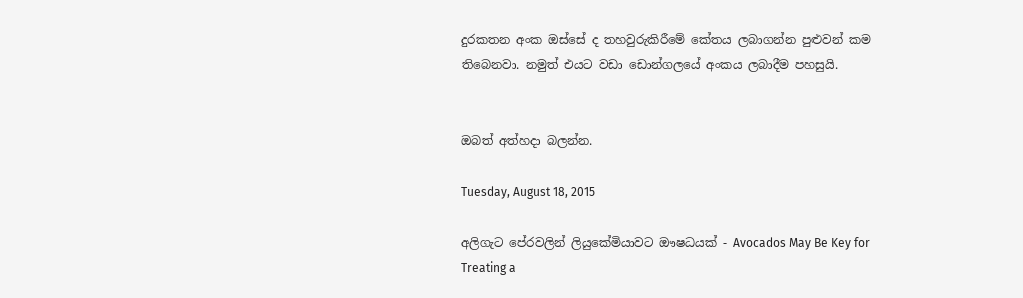දුරකතන අංක ඔස්සේ ද තහවුරුකිරීමේ කේතය ලබාගන්න පුළුවන් කම තිබෙනවා. නමුත් එයට වඩා ඩොන්ගලයේ අංකය ලබාදීම පහසුයි.


ඔබත් අත්හදා බලන්න.

Tuesday, August 18, 2015

අලිගැට පේරවලින් ලියුකේමියාවට ඖෂධයක් - Avocados May Be Key for Treating a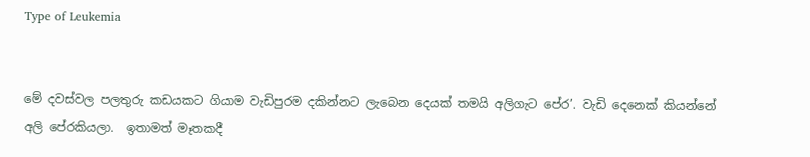Type of Leukemia


මේ දවස්වල පලතුරු කඩයකට ගියාම වැඩිපුරම දකින්නට ලැබෙන දෙයක් තමයි අලිගැට පේර’. වැඩි දෙනෙක් කියන්නේ අලි පේරකියලා.  ඉතාමත් මෑතකදී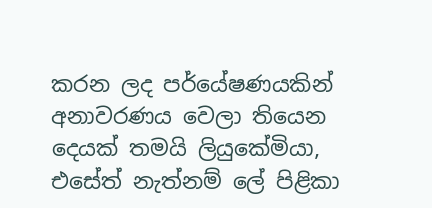කරන ලද පර්යේෂණයකින් අනාවරණය වෙලා තියෙන දෙයක් තමයි ලියුකේමියා, එසේත් නැත්නම් ලේ පිළිකා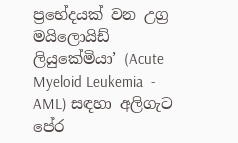ප්‍රභේදයක් වන උග්‍ර මයිලොයිඩ් ලියුකේමියා’ (Acute Myeloid Leukemia  - AML) සඳහා අලිගැට පේර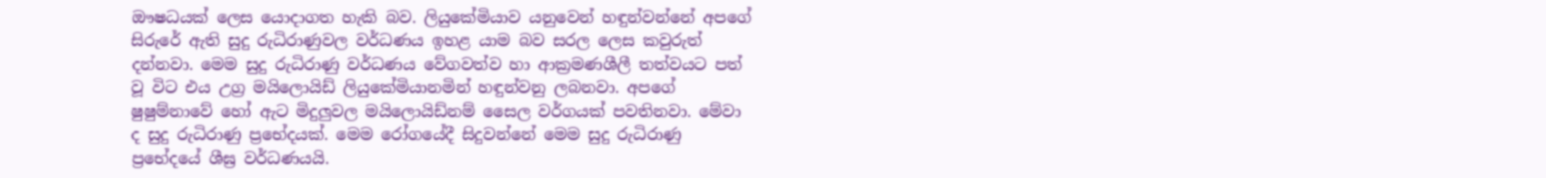ඖෂධයක් ලෙස යොදාගත හැකි බව. ලියුකේමියාව යනුවෙන් හඳුන්වන්නේ අපගේ සිරුරේ ඇති සුදු රුධිරාණුවල වර්ධණය ඉහළ යාම බව සරල ලෙස කවුරුත් දන්නවා. මෙම සුදු රුධිරාණු වර්ධණය වේගවත්ව හා ආක්‍රමණශීලී තත්වයට පත් වූ විට එය උග්‍ර මයිලොයිඩ් ලියුකේමියානමින් හඳුන්වනු ලබනවා. අපගේ ෂුෂුම්නාවේ හෝ ඇට මිදුලුවල මයිලොයිඩ්නම් සෛල වර්ගයක් පවතිනවා. මේවා ද සුදු රුධිරාණු ප්‍රභේදයක්. මෙම රෝගයේදී සිදුවන්නේ මෙම සුදු රුධිරාණු ප්‍රභේදයේ ශීඝ්‍ර වර්ධණයයි.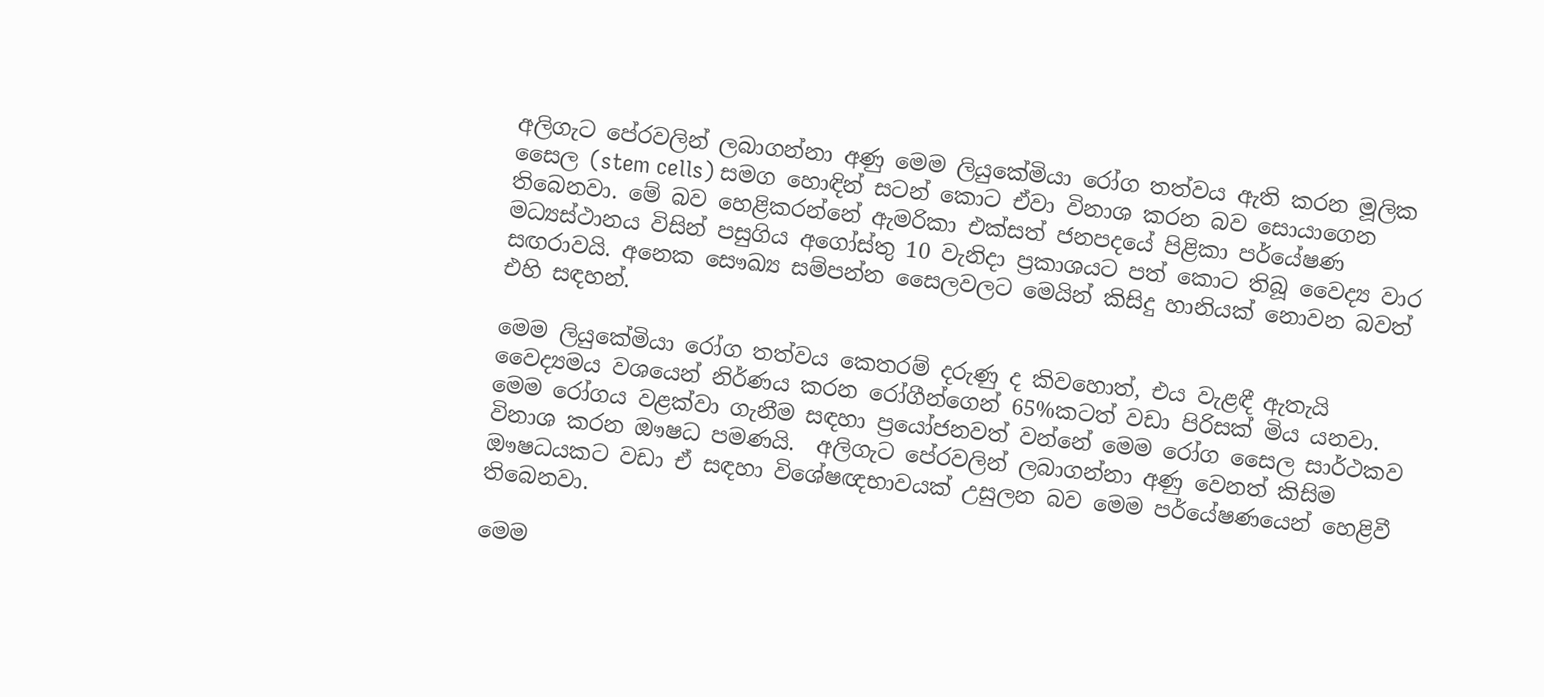අලිගැට පේරවලින් ලබාගන්නා අණු මෙම ලියුකේමියා රෝග තත්වය ඇති කරන මූලික සෛල (stem cells) සමග හොඳින් සටන් කොට ඒවා විනාශ කරන බව සොයාගෙන තිබෙනවා. මේ බව හෙළිකරන්නේ ඇමරිකා එක්සත් ජනපදයේ පිළිකා පර්යේෂණ මධ්‍යස්ථානය විසින් පසුගිය අගෝස්තු 10 වැනිදා ප්‍රකාශයට පත් කොට තිබූ වෛද්‍ය වාර සඟරාවයි. අනෙක සෞඛ්‍ය සම්පන්න සෛලවලට මෙයින් කිසිදු හානියක් නොවන බවත් එහි සඳහන්.

මෙම ලියුකේමියා රෝග තත්වය කෙතරම් දරුණු ද කිවහොත්, එය වැළඳී ඇතැයි වෛද්‍යමය වශයෙන් නිර්ණය කරන රෝගීන්ගෙන් 65%කටත් වඩා පිරිසක් මිය යනවා. මෙම රෝගය වළක්වා ගැනීම සඳහා ප්‍රයෝජනවත් වන්නේ මෙම රෝග සෛල සාර්ථකව විනාශ කරන ඖෂධ පමණයි.  අලිගැට පේරවලින් ලබාගන්නා අණු වෙනත් කිසිම ඖෂධයකට වඩා ඒ සඳහා විශේෂඥභාවයක් උසුලන බව මෙම පර්යේෂණයෙන් හෙළිවී තිබෙනවා.

මෙම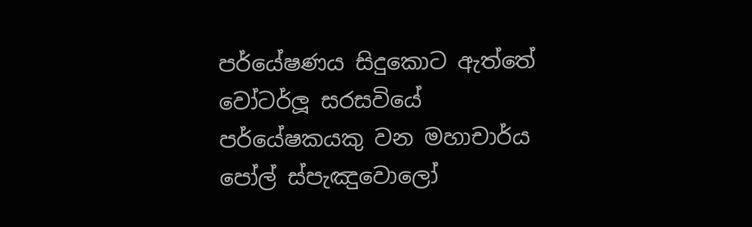පර්යේෂණය සිදුකොට ඇත්තේ වෝටර්ලූ සරසවියේ පර්යේෂකයකු වන මහාචාර්ය පෝල් ස්පැඤුවොලෝ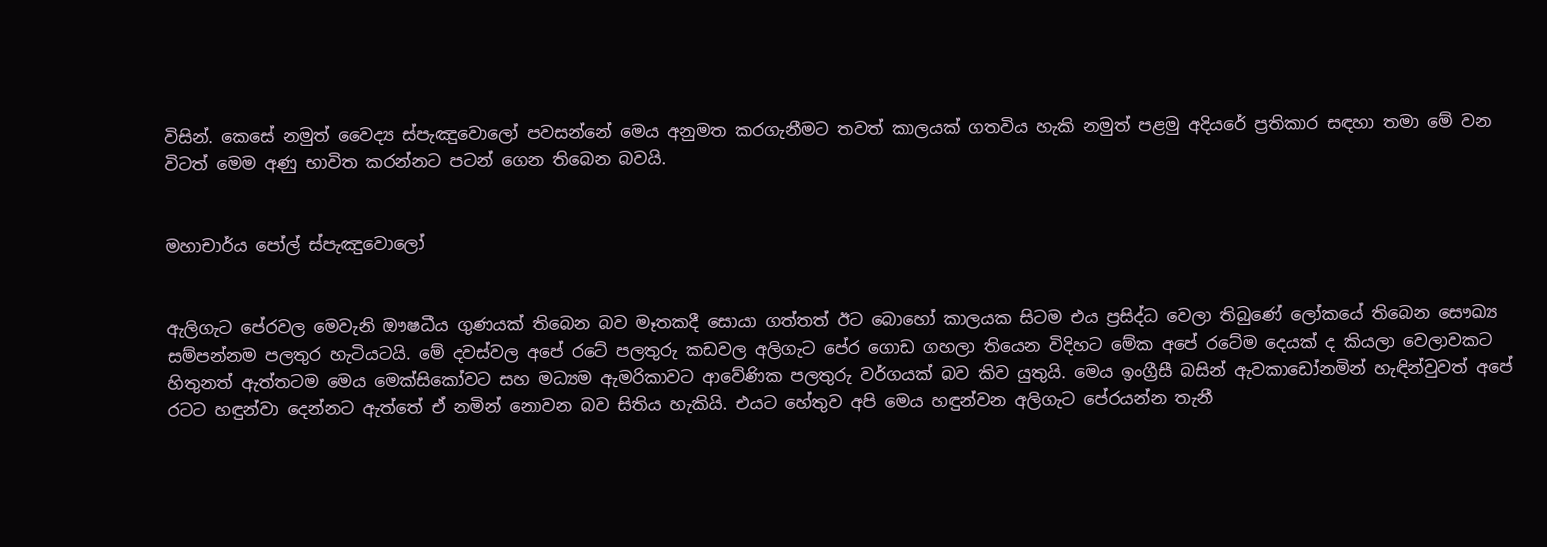විසින්. කෙසේ නමුත් වෛද්‍ය ස්පැඤුවොලෝ පවසන්නේ මෙය අනුමත කරගැනීමට තවත් කාලයක් ගතවිය හැකි නමුත් පළමු අදියරේ ප්‍රතිකාර සඳහා තමා මේ වන විටත් මෙම අණු භාවිත කරන්නට පටන් ගෙන තිබෙන බවයි.


මහාචාර්ය පෝල් ස්පැඤුවොලෝ


ඇලිගැට පේරවල මෙවැනි ඖෂධීය ගුණයක් තිබෙන බව මෑතකදී සොයා ගත්තත් ඊට බොහෝ කාලයක සිටම එය ප්‍රසිද්ධ වෙලා තිබුණේ ලෝකයේ තිබෙන සෞඛ්‍ය සම්පන්නම පලතුර හැටියටයි. මේ දවස්වල අපේ රටේ පලතුරු කඩවල අලිගැට පේර ගොඩ ගහලා තියෙන විදිහට මේක අපේ රටේම දෙයක් ද කියලා වෙලාවකට හිතුනත් ඇත්තටම මෙය මෙක්සිකෝවට සහ මධ්‍යම ඇමරිකාවට ආවේණික පලතුරු වර්ගයක් බව කිව යුතුයි. මෙය ඉංග්‍රීසී බසින් ඇවකාඩෝනමින් හැඳින්වුවත් අපේ රටට හඳුන්වා දෙන්නට ඇත්තේ ඒ නමින් නොවන බව සිතිය හැකියි. එයට හේතුව අපි මෙය හඳුන්වන අලිගැට පේරයන්න තැනී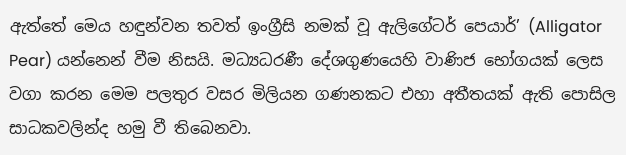ඇත්තේ මෙය හඳුන්වන තවත් ඉංග්‍රීසි නමක් වූ ඇලිගේටර් පෙයාර්’ (Alligator Pear) යන්නෙන් වීම නිසයි. මධ්‍යධරණී දේශගුණයෙහි වාණිජ භෝගයක් ලෙස වගා කරන මෙම පලතුර වසර මිලියන ගණනකට එහා අතීතයක් ඇති පොසිල සාධකවලින්ද හමු වී තිබෙනවා.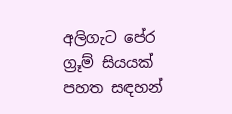අලිගැට පේර ග්‍රූම් සියයක් පහත සඳහන්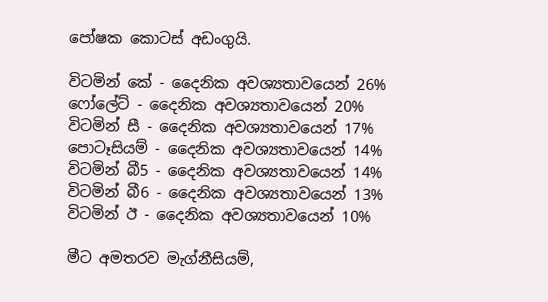පෝෂක කොටස් අඩංගුයි.

විටමින් කේ - දෛනික අවශ්‍යතාවයෙන් 26%
ෆෝලේට් - දෛනික අවශ්‍යතාවයෙන් 20%
විටමින් සී - දෛනික අවශ්‍යතාවයෙන් 17%
පොටෑසියම් - දෛනික අවශ්‍යතාවයෙන් 14%
විටමින් බී5 - දෛනික අවශ්‍යතාවයෙන් 14%
විටමින් බී6 - දෛනික අවශ්‍යතාවයෙන් 13%
විටමින් ඊ - දෛනික අවශ්‍යතාවයෙන් 10%

මීට අමතරව මැග්නීසියම්,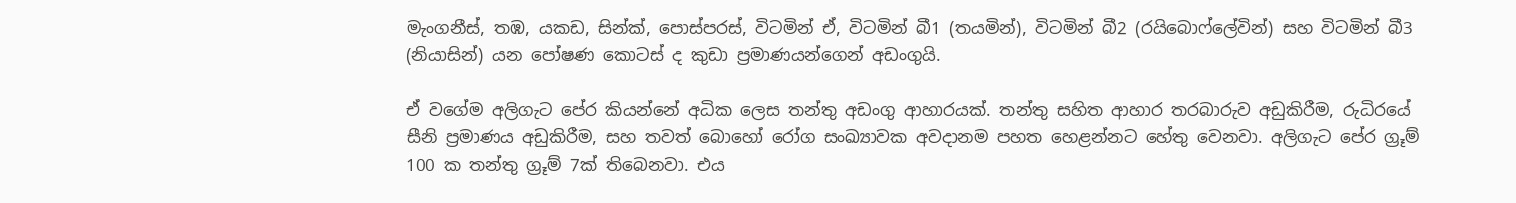මැංගනීස්, තඹ, යකඩ, සින්ක්, පොස්පරස්, විටමින් ඒ, විටමින් බී1 (තයමින්), විටමින් බී2 (රයිබොෆ්ලේවින්) සහ විටමින් බී3 (නියාසින්) යන පෝෂණ කොටස් ද කුඩා ප්‍රමාණයන්ගෙන් අඩංගුයි.

ඒ වගේම අලිගැට පේර කියන්නේ අධික ලෙස තන්තු අඩංගු ආහාරයක්. තන්තු සහිත ආහාර තරබාරුව අඩුකිරීම, රුධිරයේ සීනි ප්‍රමාණය අඩුකිරීම, සහ තවත් බොහෝ රෝග සංඛ්‍යාවක අවදානම පහත හෙළන්නට හේතු වෙනවා. අලිගැට පේර ග්‍රූම් 100 ක තන්තු ග්‍රූම් 7ක් තිබෙනවා. එය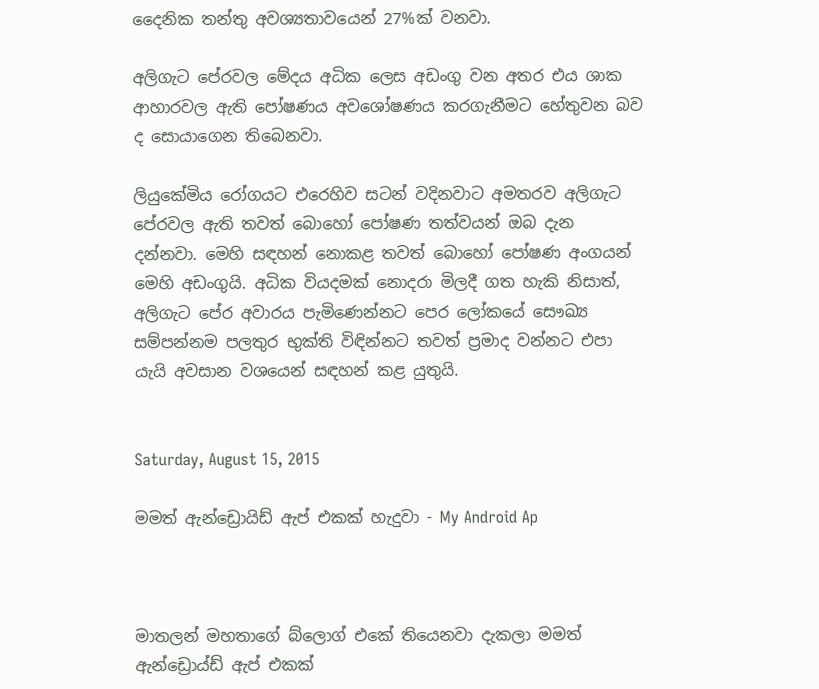දෛනික තන්තු අවශ්‍යතාවයෙන් 27%ක් වනවා.

අලිගැට පේරවල මේදය අධික ලෙස අඩංගු වන අතර එය ශාක ආහාරවල ඇති පෝෂණය අවශෝෂණය කරගැනීමට හේතුවන බව ද සොයාගෙන තිබෙනවා.

ලියුකේමිය රෝගයට එරෙහිව සටන් වදිනවාට අමතරව අලිගැට පේරවල ඇති තවත් බොහෝ පෝෂණ තත්වයන් ඔබ දැන දන්නවා. මෙහි සඳහන් නොකළ තවත් බොහෝ පෝෂණ අංගයන් මෙහි අඩංගුයි. අධික වියදමක් නොදරා මිලදී ගත හැකි නිසාත්, අලිගැට පේර අවාරය පැමිණෙන්නට පෙර ලෝකයේ සෞඛ්‍ය සම්පන්නම පලතුර භුක්ති විඳින්නට තවත් ප්‍රමාද වන්නට එපා යැයි අවසාන වශයෙන් සඳහන් කළ යුතුයි.


Saturday, August 15, 2015

මමත් ඇන්ඩ්‍රොයිඩ් ඇප් එකක් හැදුවා - My Android Ap



මාතලන් මහතාගේ බ්ලොග් එකේ තියෙනවා දැකලා මමත් ඇන්ඩ්‍රොය්ඩ් ඇප් එකක්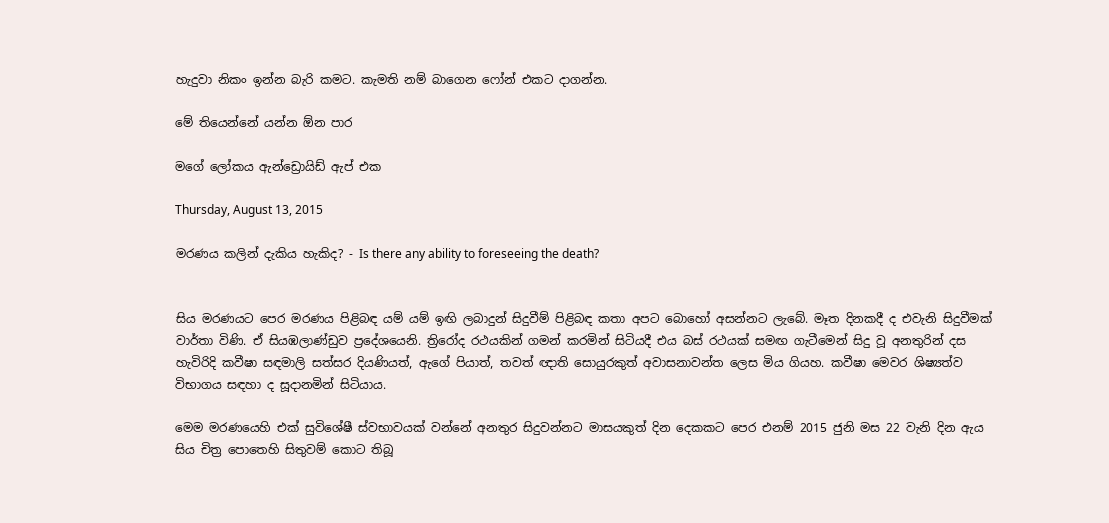හැදුවා නිකං ඉන්න බැරි කමට. කැමති නම් බාගෙන ෆෝන් එකට දාගන්න.

මේ තියෙන්නේ යන්න ඕන පාර

මගේ ලෝකය ඇන්ඩ්‍රොයිඩ් ඇප් එක

Thursday, August 13, 2015

මරණය කලින් දැකිය හැකිද? - Is there any ability to foreseeing the death?


සිය මරණයට පෙර මරණය පිළිබඳ යම් යම් ඉඟි ලබාදුන් සිදුවීම් පිළිබඳ කතා අපට බොහෝ අසන්නට ලැබේ. මෑත දිනකදී ද එවැනි සිදුවීමක් වාර්තා විණි. ඒ සියඹලාණ්ඩුව ප්‍රදේශයෙනි. ත්‍රිරෝද රථයකින් ගමන් කරමින් සිටියදී එය බස් රථයක් සමඟ ගැටීමෙන් සිදු වූ අනතුරින් දස හැවිරිදි කවීෂා සඳමාලි සත්සර දියණියත්, ඇගේ පියාත්, තවත් ඥාති සොයුරකුත් අවාසනාවන්ත ලෙස මිය ගියහ. කවීෂා මෙවර ශිෂ්‍යත්ව විභාගය සඳහා ද සූදානමින් සිටියාය.

මෙම මරණයෙහි එක් සුවිශේෂී ස්වභාවයක් වන්නේ අනතුර සිදුවන්නට මාසයකුත් දින දෙකකට පෙර එනම් 2015 ජුනි මස 22 වැනි දින ඇය සිය චිත්‍ර පොතෙහි සිතුවම් කොට තිබූ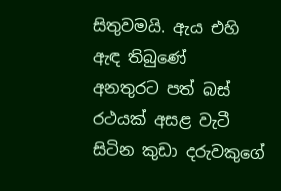සිතුවමයි. ඇය එහි ඇඳ තිබුණේ  අනතුරට පත් බස් රථයක් අසළ වැටී සිටින කුඩා දරුවකුගේ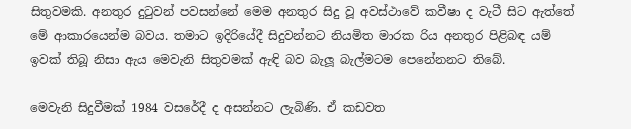සිතුවමකි. අනතුර දුටුවන් පවසන්නේ මෙම අනතුර සිදු වූ අවස්ථාවේ කවීෂා ද වැටී සිට ඇත්තේ මේ ආකාරයෙන්ම බවය. තමාට ඉදිරියේදී සිදුවන්නට නියමිත මාරක රිය අනතුර පිළිබඳ යම් ඉවක් තිබූ නිසා ඇය මෙවැනි සිතුවමක් ඇඳි බව බැලූ බැල්මටම පෙනේනනට තිබේ.

මෙවැනි සිදුවීමක් 1984 වසරේදී ද අසන්නට ලැබිණි. ඒ කඩවත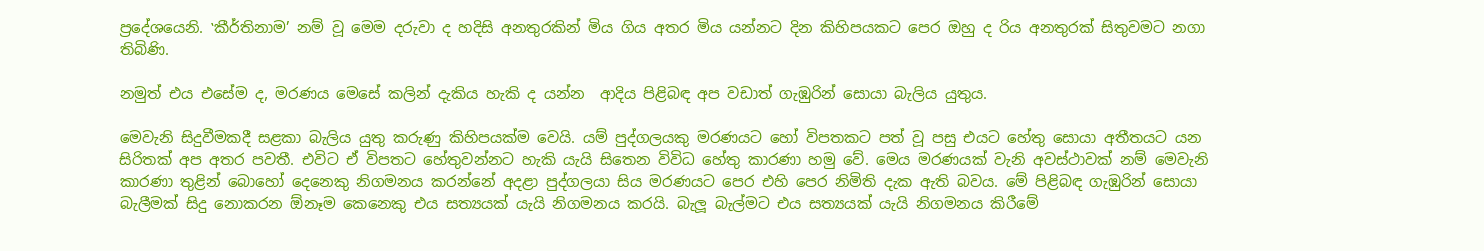ප්‍රදේශයෙනි. ‛කීර්තිනාම’ නම් වූ මෙම දරුවා ද හදිසි අනතුරකින් මිය ගිය අතර මිය යන්නට දින කිහිපයකට පෙර ඔහු ද රිය අනතුරක් සිතුවමට නගා තිබිණි.

නමුත් එය එසේම ද, මරණය මෙසේ කලින් දැකිය හැකි ද යන්න  ආදිය පිළිබඳ අප වඩාත් ගැඹුරින් සොයා බැලිය යුතුය.

මෙවැනි සිදුවීමකදී සළකා බැලිය යුතු කරුණු කිහිපයක්ම වෙයි. යම් පුද්ගලයකු මරණයට හෝ විපතකට පත් වූ පසු එයට හේතු සොයා අතීතයට යන සිරිතක් අප අතර පවතී. එවිට ඒ විපතට හේතුවන්නට හැකි යැයි සිතෙන විවිධ හේතු කාරණා හමු වේ. මෙය මරණයක් වැනි අවස්ථාවක් නම් මෙවැනි කාරණා තුළින් බොහෝ දෙනෙකු නිගමනය කරන්නේ අදළා පුද්ගලයා සිය මරණයට පෙර එහි පෙර නිමිති දැක ඇති බවය. මේ පිළිබඳ ගැඹුරින් සොයා බැලීමක් සිදු නොකරන ඕනෑම කෙනෙකු එය සත්‍යයක් යැයි නිගමනය කරයි. බැලූ බැල්මට එය සත්‍යයක් යැයි නිගමනය කිරීමේ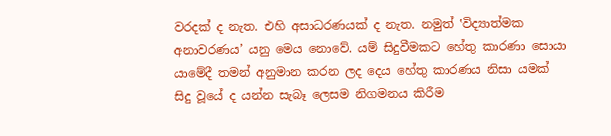වරදක් ද නැත. එහි අසාධරණයක් ද නැත. නමුත් ‛විද්‍යාත්මක අනාවරණය’ යනු මෙය නොවේ. යම් සිදුවීමකට හේතු කාරණා සොයා යාමේදී තමන් අනුමාන කරන ලද දෙය හේතු කාරණය නිසා යමක් සිදු වූයේ ද යන්න සැබෑ ලෙසම නිගමනය කිරීම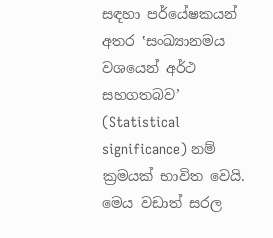සඳහා පර්යේෂකයන් අතර ‛සංඛ්‍යානමය වශයෙන් අර්ථ සහගතබව’ (Statistical significance) නම් ක්‍රමයක් භාවිත වෙයි. මෙය වඩාත් සරල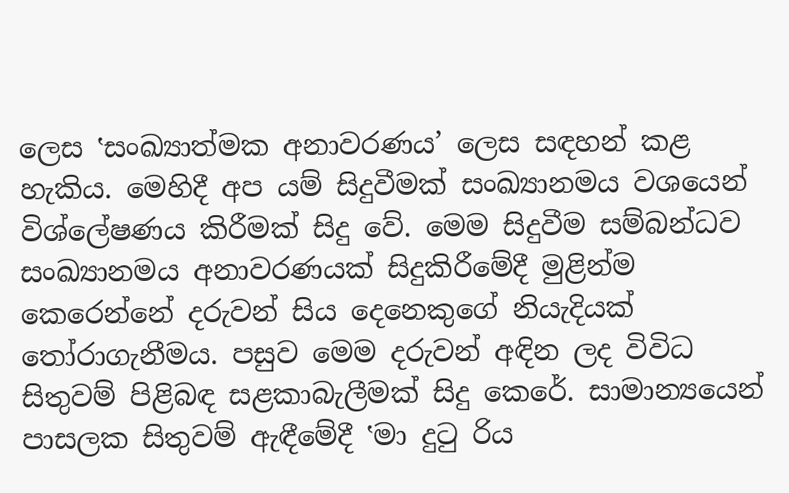ලෙස ‛සංඛ්‍යාත්මක අනාවරණය’ ලෙස සඳහන් කළ හැකිය. මෙහිදී අප යම් සිදුවීමක් සංඛ්‍යානමය වශයෙන් විශ්ලේෂණය කිරීමක් සිදු වේ. මෙම සිදුවීම සම්බන්ධව සංඛ්‍යානමය අනාවරණයක් සිදුකිරීමේදී මුළින්ම කෙරෙන්නේ දරුවන් සිය දෙනෙකුගේ නියැදියක් තෝරාගැනීමය. පසුව මෙම දරුවන් අඳින ලද විවිධ සිතුවම් පිළිබඳ සළකාබැලීමක් සිදු කෙරේ. සාමාන්‍යයෙන් පාසලක සිතුවම් ඇඳීමේදී ‛මා දුටු රිය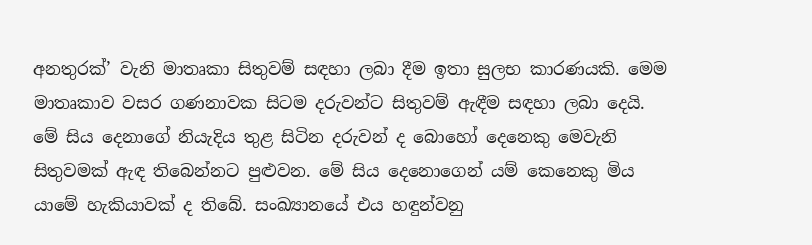අනතුරක්’ වැනි මාතෘකා සිතුවම් සඳහා ලබා දීම ඉතා සුලභ කාරණයකි. මෙම මාතෘකාව වසර ගණනාවක සිටම දරුවන්ට සිතුවම් ඇඳීම සඳහා ලබා දෙයි. මේ සිය දෙනාගේ නියැදිය තුළ සිටින දරුවන් ද බොහෝ දෙනෙකු මෙවැනි සිතුවමක් ඇඳ තිබෙන්නට පුළුවන. මේ සිය දෙනොගෙන් යම් කෙනෙකු මිය යාමේ හැකියාවක් ද තිබේ. සංඛ්‍යානයේ එය හඳුන්වනු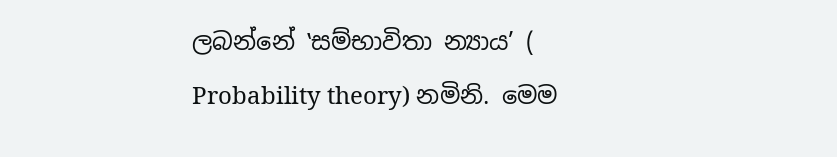ලබන්නේ ‛සම්භාවිතා න්‍යාය’ ( Probability theory) නමිනි. මෙම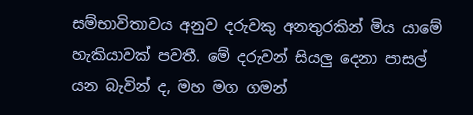සම්භාවිතාවය අනුව දරුවකු අනතුරකින් මිය යාමේ හැකියාවක් පවතී. මේ දරුවන් සියලු දෙනා පාසල් යන බැවින් ද, මහ මග ගමන්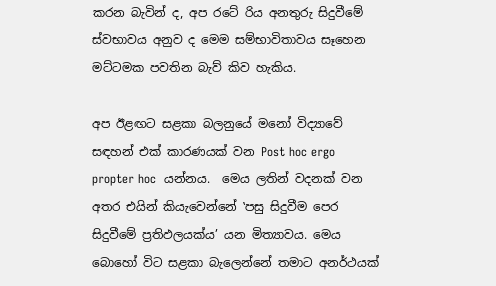කරන බැවින් ද, අප රටේ රිය අනතුරු සිදුවීමේ ස්වභාවය අනුව ද මෙම සම්භාවිතාවය සෑහෙන මට්ටමක පවතින බැව් කිව හැකිය.

අප ඊළඟට සළකා බලනුයේ මනෝ විද්‍යාවේ සඳහන් එක් කාරණයක් වන Post hoc ergo propter hoc  යන්නය.  මෙය ලතින් වදනක් වන අතර එයින් කියැවෙන්නේ ‛පසු සිදුවීම පෙර සිදුවීමේ ප්‍රතිඵලයක්ය’ යන මිත්‍යාවය. මෙය බොහෝ විට සළකා බැලෙන්නේ තමාට අනර්ථයක්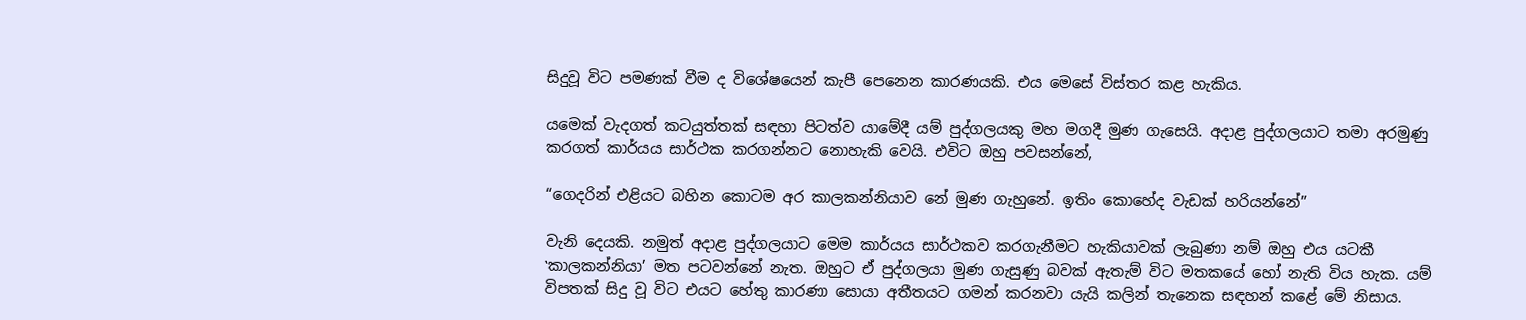සිදුවූ විට පමණක් වීම ද විශේෂයෙන් කැපී පෙනෙන කාරණයකි. එය මෙසේ විස්තර කළ හැකිය.

යමෙක් වැදගත් කටයුත්තක් සඳහා පිටත්ව යාමේදී යම් පුද්ගලයකු මහ මගදී මුණ ගැසෙයි. අදාළ පුද්ගලයාට තමා අරමුණු කරගත් කාර්යය සාර්ථක කරගන්නට නොහැකි වෙයි. එවිට ඔහු පවසන්නේ,

“ගෙදරින් එළියට බහින කොටම අර කාලකන්නියාව නේ මුණ ගැහුනේ. ඉතිං කොහේද වැඩක් හරියන්නේ”

වැනි දෙයකි. නමුත් අදාළ පුද්ගලයාට මෙම කාර්යය සාර්ථකව කරගැනීමට හැකියාවක් ලැබුණා නම් ඔහු එය යටකී ‛කාලකන්නියා’ මත පටවන්නේ නැත. ඔහුට ඒ පුද්ගලයා මුණ ගැසුණු බවක් ඇතැම් විට මතකයේ හෝ නැති විය හැක. යම් විපතක් සිදු වූ විට එයට හේතු කාරණා සොයා අතීතයට ගමන් කරනවා යැයි කලින් තැනෙක සඳහන් කළේ මේ නිසාය.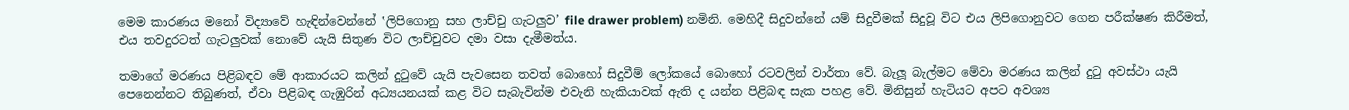මෙම කාරණය මනෝ විද්‍යාවේ හැඳින්වෙන්නේ ‛ලිපිගොනු සහ ලාච්චු ගැටලුව’ file drawer problem) නමිනි. මෙහිදී සිදුවන්නේ යම් සිදුවීමක් සිදුවූ විට එය ලිපිගොනුවට ගෙන පරීක්ෂණ කිරීමත්, එය තවදුරටත් ගැටලුවක් නොවේ යැයි සිතුණ විට ලාච්චුවට දමා වසා දැමීමත්ය.

තමාගේ මරණය පිළිබඳව මේ ආකාරයට කලින් දුටුවේ යැයි පැවසෙන තවත් බොහෝ සිදුවීම් ලෝකයේ බොහෝ රටවලින් වාර්තා වේ. බැලූ බැල්මට මේවා මරණය කලින් දුටු අවස්ථා යැයි පෙනෙන්නට තිබුණත්, ඒවා පිළිබඳ ගැඹුරින් අධ්‍යයනයක් කළ විට සැබැවින්ම එවැනි හැකියාවක් ඇති ද යන්න පිළිබඳ සැක පහළ වේ. මිනිසුන් හැටියට අපට අවශ්‍ය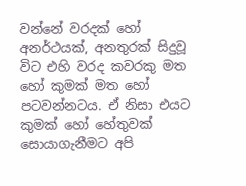වන්නේ වරදක් හෝ අනර්ථයක්, අනතුරක් සිදුවූ විට එහි වරද කවරකු මත හෝ කුමක් මත හෝ පටවන්නටය. ඒ නිසා එයට කුමක් හෝ හේතුවක් සොයාගැනීමට අපි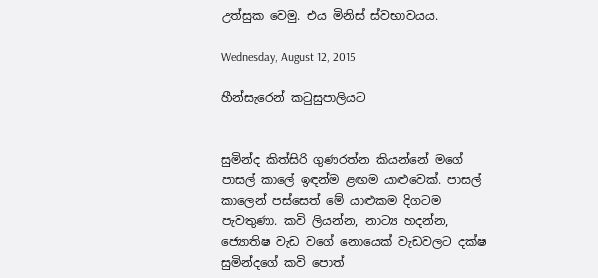උත්සුක වෙමු. එය මිනිස් ස්වභාවයය.

Wednesday, August 12, 2015

හීන්සැරෙන් කටුසුපාලියට


සුමින්ද කිත්සිරි ගුණරත්න කියන්නේ මගේ පාසල් කාලේ ඉඳන්ම ළඟම යාළුවෙක්. පාසල් කාලෙන් පස්සෙත් මේ යාළුකම දිගටම පැවතුණා. කවි ලියන්න, නාට්‍ය හදන්න, ජ්‍යොතිෂ වැඩ වගේ නොයෙක් වැඩවලට දක්ෂ සුමින්දගේ කවි පොත්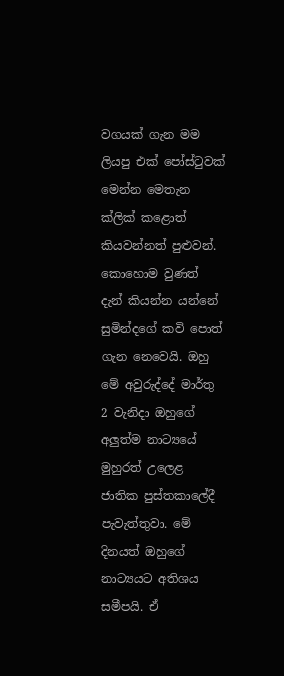වගයක් ගැන මම ලියපු එක් පෝස්ටුවක් මෙන්න මෙතැන ක්ලික් කළොත් කියවන්නත් පුළුවන්. කොහොම වුණත් දැන් කියන්න යන්නේ සුමින්දගේ කවි පොත් ගැන නෙවෙයි. ඔහු මේ අවුරුද්දේ මාර්තු 2 වැනිදා ඔහුගේ අලුත්ම නාට්‍යයේ මුහුරත් උලෙළ ජාතික පුස්තකාලේදී පැවැත්තුවා. මේ දිනයත් ඔහුගේ නාට්‍යයට අතිශය සමීපයි. ඒ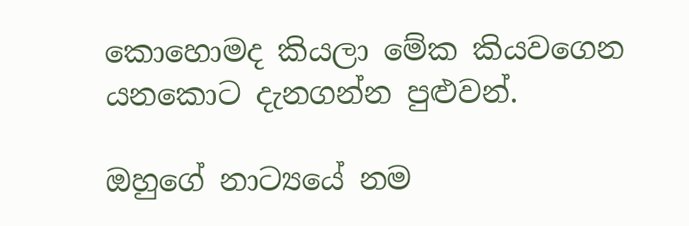කොහොමද කියලා මේක කියවගෙන යනකොට දැනගන්න පුළුවන්.

ඔහුගේ නාට්‍යයේ නම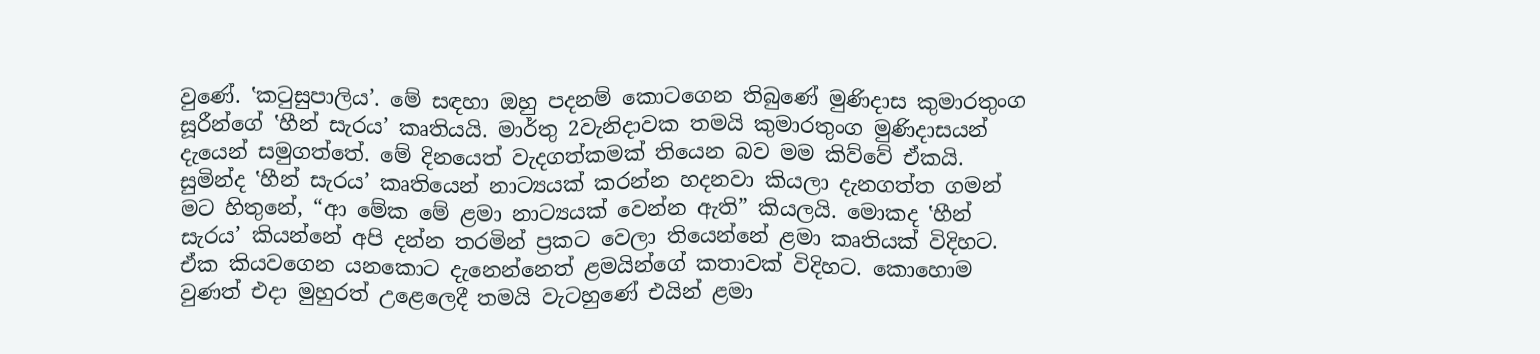වුණේ. ‛කටුසුපාලිය’. මේ සඳහා ඔහු පදනම් කොටගෙන තිබුණේ මුණිදාස කුමාරතුංග සූරීන්ගේ ‛හීන් සැරය’ කෘතියයි. මාර්තු 2වැනිදාවක තමයි කුමාරතුංග මුණිදාසයන් දැයෙන් සමුගත්තේ. මේ දිනයෙත් වැදගත්කමක් තියෙන බව මම කිව්වේ ඒකයි. සුමින්ද ‛හීන් සැරය’ කෘතියෙන් නාට්‍යයක් කරන්න හදනවා කියලා දැනගත්ත ගමන් මට හිතුනේ, “ආ මේක මේ ළමා නාට්‍යයක් වෙන්න ඇති” කියලයි. මොකද ‛හීන් සැරය’ කියන්නේ අපි දන්න තරමින් ප්‍රකට වෙලා තියෙන්නේ ළමා කෘතියක් විදිහට.  ඒක කියවගෙන යනකොට දැනෙන්නෙත් ළමයින්ගේ කතාවක් විදිහට. කොහොම වුණත් එදා මුහුරත් උළෙලෙදී තමයි වැටහුණේ එයින් ළමා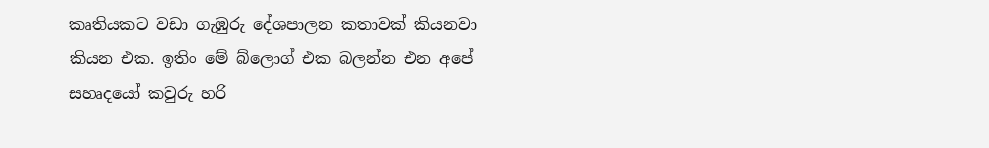කෘතියකට වඩා ගැඹුරු දේශපාලන කතාවක් කියනවා කියන එක. ඉතිං මේ බ්ලොග් එක බලන්න එන අපේ සහෘදයෝ කවුරු හරි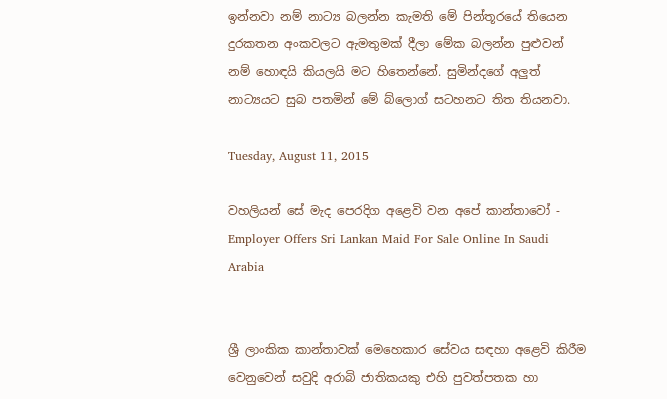ඉන්නවා නම් නාට්‍ය බලන්න කැමති මේ පින්තූරයේ තියෙන දුරකතන අංකවලට ඇමතුමක් දීලා මේක බලන්න පුළුවන් නම් හොඳයි කියලයි මට හිතෙන්නේ. සුමින්දගේ අලුත් නාට්‍යයට සුබ පතමින් මේ බ්ලොග් සටහනට තිත තියනවා.

Tuesday, August 11, 2015

වහලියන් සේ මැද පෙරදිග අළෙවි වන අපේ කාන්තාවෝ - Employer Offers Sri Lankan Maid For Sale Online In Saudi Arabia


ශ්‍රී ලාංකික කාන්තාවක් මෙහෙකාර සේවය සඳහා අළෙවි කිරීම වෙනුවෙන් සවුදි අරාබි ජාතිකයකු එහි පුවත්පතක හා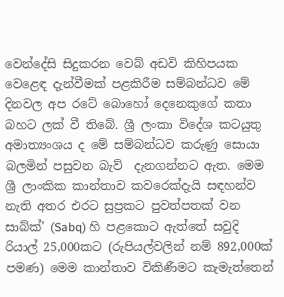වෙන්දේසි සිදුකරන වෙබ් අඩවි කිහිපයක වෙළෙඳ දැන්වීමක් පළකිරීම සම්බන්ධව මේ දිනවල අප රටේ බොහෝ දෙනෙකුගේ කතා බහට ලක් වී තිබේ. ශ්‍රී ලංකා විදේශ කටයුතු අමාත්‍යංශය ද මේ සම්බන්ධව කරුණු සොයා බලමින් පසුවන බැව්  දැනගන්නට ඇත. මෙම ශ්‍රී ලාංකික කාන්තාව කවරෙක්දැයි සඳහන්ව නැති අතර එරට සුප්‍රකට පුවත්පතක් වන සාබ්ක්’ (Sabq) හි පළකොට ඇත්තේ සවුදි රියාල් 25,000කට (රුපියල්වලින් නම් 892,000ක් පමණ) මෙම කාන්තාව විකිණීමට කැමැත්තෙන්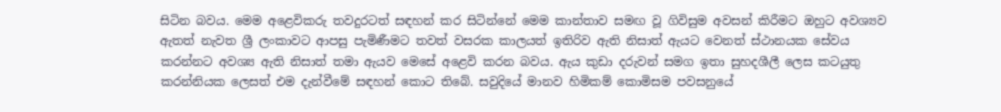සිටින බවය. මෙම අළෙවිකරු තවදුරටත් සඳහන් කර සිටින්නේ මෙම කාන්තාව සමඟ වූ ගිවිසුම අවසන් කිරීමට ඔහුට අවශ්‍යව ඇතත් නැවත ශ්‍රී ලංකාවට ආපසු පැමිණීමට තවත් වසරක කාලයත් ඉතිරිව ඇති නිසාත් ඇයට වෙනත් ස්ථානයක සේවය කරන්නට අවශ්‍ය ඇති නිසාත් තමා ඇයව මෙසේ අළෙවි කරන බවය. ඇය කුඩා දරුවන් සමග ඉතා සුහදශීලී ලෙස කටයුතු කරන්නියක ලෙසත් එම දැන්වීමේ සඳහන් කොට තිබේ. සවුදියේ මානව හිමිකම් කොමිසම පවසනුයේ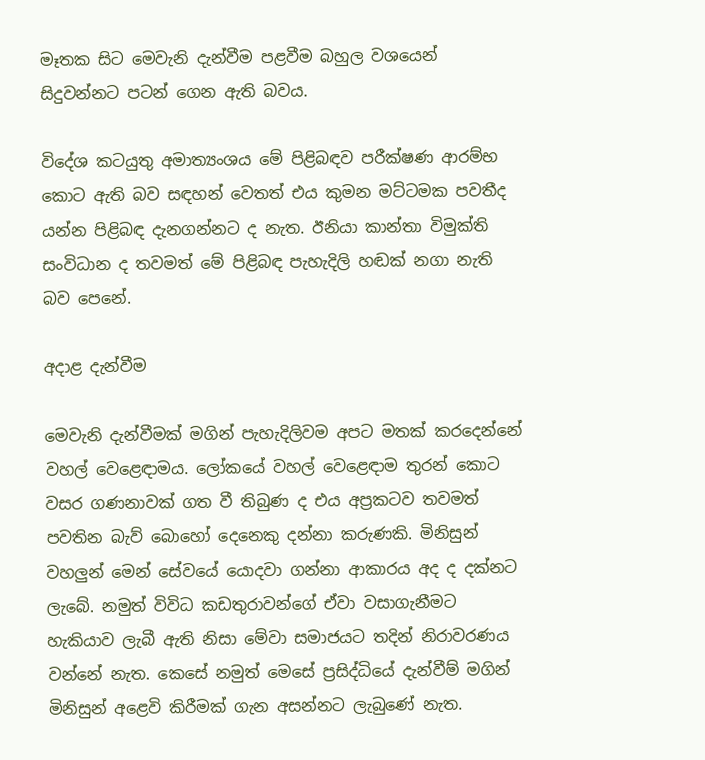මෑතක සිට මෙවැනි දැන්වීම පළවීම බහුල වශයෙන් සිදුවන්නට පටන් ගෙන ඇති බවය.

විදේශ කටයුතු අමාත්‍යංශය මේ පිළිබඳව පරීක්ෂණ ආරම්භ කොට ඇති බව සඳහන් වෙතත් එය කුමන මට්ටමක පවතීද යන්න පිළිබඳ දැනගන්නට ද නැත. ඊනියා කාන්තා විමුක්ති සංවිධාන ද තවමත් මේ පිළිබඳ පැහැදිලි හඬක් නගා නැති බව පෙනේ.

අදාළ දැන්වීම

මෙවැනි දැන්වීමක් මගින් පැහැදිලිවම අපට මතක් කරදෙන්නේ වහල් වෙළෙඳාමය. ලෝකයේ වහල් වෙළෙඳාම තුරන් කොට වසර ගණනාවක් ගත වී තිබුණ ද එය අප්‍රකටව තවමත් පවතින බැව් බොහෝ දෙනෙකු දන්නා කරුණකි. මිනිසුන් වහලුන් මෙන් සේවයේ යොදවා ගන්නා ආකාරය අද ද දක්නට ලැබේ. නමුත් විවිධ කඩතුරාවන්ගේ ඒවා වසාගැනීමට හැකියාව ලැබී ඇති නිසා මේවා සමාජයට තදින් නිරාවරණය වන්නේ නැත. කෙසේ නමුත් මෙසේ ප්‍රසිද්ධියේ දැන්වීම් මගින් මිනිසුන් අළෙවි කිරීමක් ගැන අසන්නට ලැබුණේ නැත.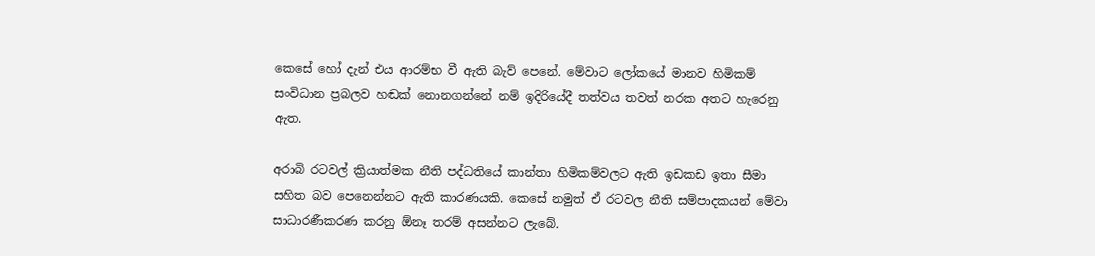කෙසේ හෝ දැන් එය ආරම්භ වී ඇති බැව් පෙනේ. මේවාට ලෝකයේ මානව හිමිකම් සංවිධාන ප්‍රබලව හඬක් නොනගන්නේ නම් ඉදිරියේදී තත්වය තවත් නරක අතට හැරෙනු ඇත.

අරාබි රටවල් ක්‍රියාත්මක නීති පද්ධතියේ කාන්තා හිමිකම්වලට ඇති ඉඩකඩ ඉතා සීමා සහිත බව පෙනෙන්නට ඇති කාරණයකි. කෙසේ නමුත් ඒ රටවල නීති සම්පාදකයන් මේවා සාධාරණීකරණ කරනු ඕනෑ තරම් අසන්නට ලැබේ.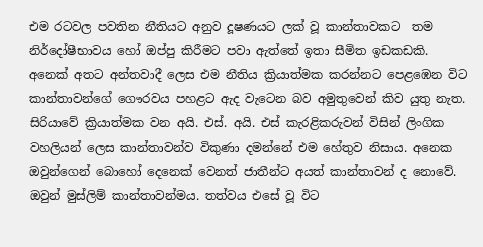එම රටවල පවතින නීතියට අනුව දූෂණයට ලක් වූ කාන්තාවකට  තම නිර්දෝෂීභාවය හෝ ඔප්පු කිරීමට පවා ඇත්තේ ඉතා සීමිත ඉඩකඩකි. අනෙක් අතට අන්තවාදී ලෙස එම නීතිය ක්‍රියාත්මක කරන්නට පෙළඹෙන විට කාන්තාවන්ගේ ගෞරවය පහළට ඇද වැටෙන බව අමුතුවෙන් කිව යුතු නැත. සිරියාවේ ක්‍රියාත්මක වන අයි. එස්. අයි. එස් කැරළිකරුවන් විසින් ලිංගික වහලියන් ලෙස කාන්තාවන්ව විකුණා දමන්නේ එම හේතුව නිසාය. අනෙක ඔවුන්ගෙන් බොහෝ දෙනෙක් වෙනත් ජාතීන්ට අයත් කාන්තාවන් ද නොවේ. ඔවුන් මුස්ලිම් කාන්තාවන්මය. තත්වය එසේ වූ විට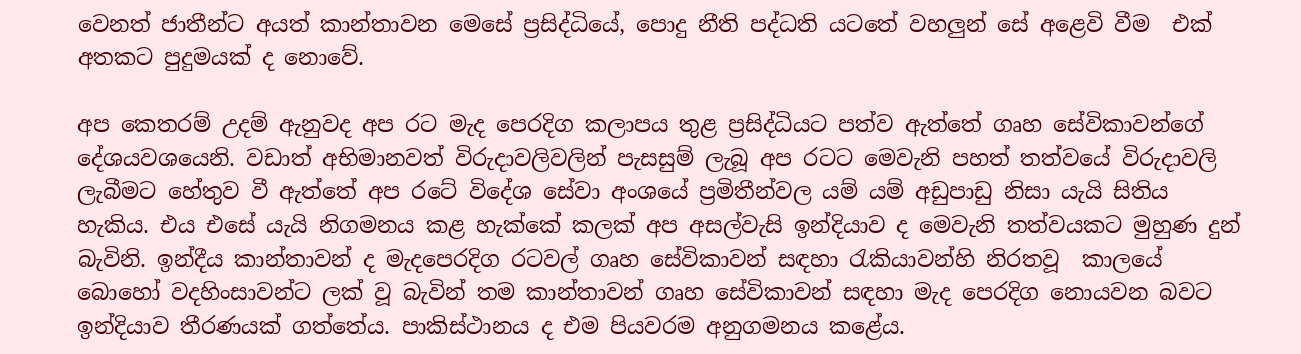වෙනත් ජාතීන්ට අයත් කාන්තාවන මෙසේ ප්‍රසිද්ධියේ, පොදු නීති පද්ධති යටතේ වහලුන් සේ අළෙවි වීම  එක් අතකට පුදුමයක් ද නොවේ.

අප කෙතරම් උදම් ඇනුවද අප රට මැද පෙරදිග කලාපය තුළ ප්‍රසිද්ධියට පත්ව ඇත්තේ ගෘහ සේවිකාවන්ගේ දේශයවශයෙනි. වඩාත් අභිමානවත් විරුදාවලිවලින් පැසසුම් ලැබූ අප රටට මෙවැනි පහත් තත්වයේ විරුදාවලි ලැබීමට හේතුව වී ඇත්තේ අප රටේ විදේශ සේවා අංශයේ ප්‍රමිතීන්වල යම් යම් අඩුපාඩු නිසා යැයි සිතිය හැකිය. එය එසේ යැයි නිගමනය කළ හැක්කේ කලක් අප අසල්වැසි ඉන්දියාව ද මෙවැනි තත්වයකට මුහුණ දුන් බැවිනි. ඉන්දීය කාන්තාවන් ද මැදපෙරදිග රටවල් ගෘහ සේවිකාවන් සඳහා රැකියාවන්හි නිරතවූ  කාලයේ බොහෝ වදහිංසාවන්ට ලක් වූ බැවින් තම කාන්තාවන් ගෘහ සේවිකාවන් සඳහා මැද පෙරදිග නොයවන බවට ඉන්දියාව තීරණයක් ගත්තේය. පාකිස්ථානය ද එම පියවරම අනුගමනය කළේය.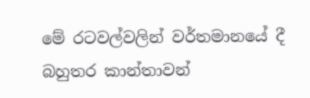මේ රටවල්වලින් වර්තමානයේ දී බහුතර කාන්තාවන්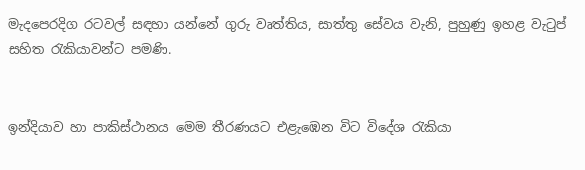මැදපෙරදිග රටවල් සඳහා යන්නේ ගුරු වෘත්තිය, සාත්තු සේවය වැනි, පුහුණු ඉහළ වැටුප් සහිත රැකියාවන්ට පමණි.


ඉන්දියාව හා පාකිස්ථානය මෙම තීරණයට එළැඹෙන විට විදේශ රැකියා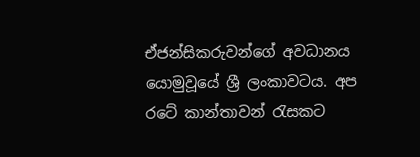ඒජන්සිකරුවන්ගේ අවධානය යොමුවූයේ ශ්‍රී ලංකාවටය. අප රටේ කාන්තාවන් රැසකට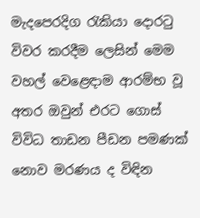මැදපෙරදිග රැකියා දොරටු විවර කරදීම ලෙසින් මෙම වහල් වෙළෙඳාම ආරම්භ වූ අතර ඔවුන් එරට ගොස් විවිධ තාඩන පීඩන පමණක් නොව මරණය ද විඳින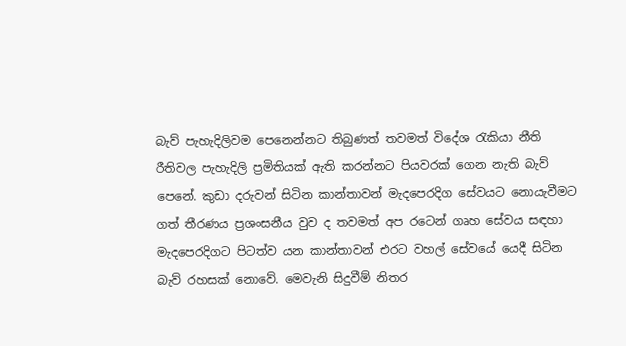බැව් පැහැදිලිවම පෙනෙන්නට තිබුණත් තවමත් විදේශ රැකියා නීති රීතිවල පැහැදිලි ප්‍රමිතියක් ඇති කරන්නට පියවරක් ගෙන නැති බැව් පෙනේ. කුඩා දරුවන් සිටින කාන්තාවන් මැදපෙරදිග සේවයට නොයැවීමට ගත් තීරණය ප්‍රශංසනීය වුව ද තවමත් අප රටෙන් ගෘහ සේවය සඳහා මැදපෙරදිගට පිටත්ව යන කාන්තාවන් එරට වහල් සේවයේ යෙදී සිටින බැව් රහසක් නොවේ. මෙවැනි සිදුවීම් නිතර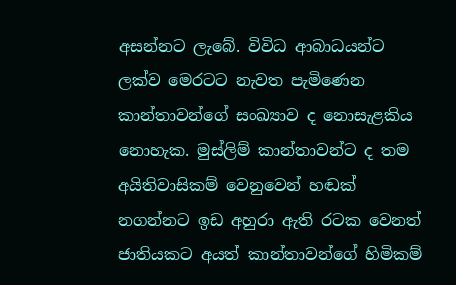අසන්නට ලැබේ. විවිධ ආබාධයන්ට ලක්ව මෙරටට නැවත පැමිණෙන කාන්තාවන්ගේ සංඛ්‍යාව ද නොසැළකිය නොහැක. මුස්ලිම් කාන්තාවන්ට ද තම අයිතිවාසිකම් වෙනුවෙන් හඬක් නගන්නට ඉඩ අහුරා ඇති රටක වෙනත් ජාතියකට අයත් කාන්තාවන්ගේ හිමිකම්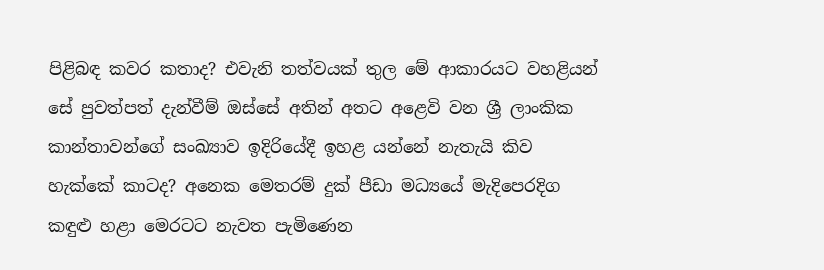පිළිබඳ කවර කතාද? එවැනි තත්වයක් තුල මේ ආකාරයට වහළියන් සේ පුවත්පත් දැන්වීම් ඔස්සේ අතින් අතට අළෙවි වන ශ්‍රී ලාංකික කාන්තාවන්ගේ සංඛ්‍යාව ඉදිරියේදී ඉහළ යන්නේ නැතැයි කිව හැක්කේ කාටද? අනෙක මෙතරම් දුක් පීඩා මධ්‍යයේ මැදිපෙරදිග කඳුළු හළා මෙරටට නැවත පැමිණෙන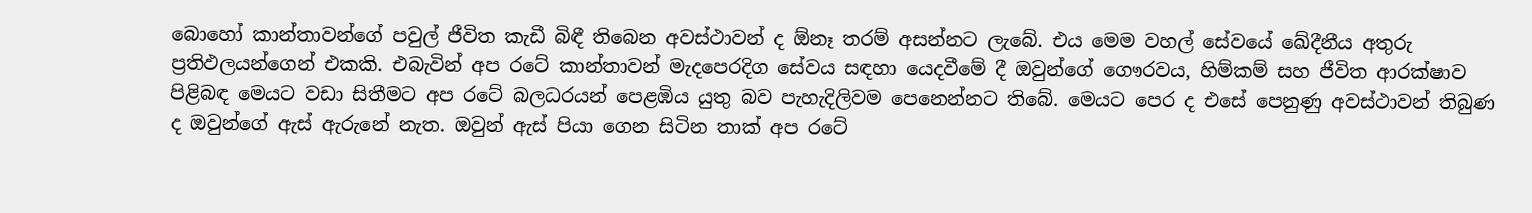බොහෝ කාන්තාවන්ගේ පවුල් ජීවිත කැඩී බිඳී තිබෙන අවස්ථාවන් ද ඕනෑ තරම් අසන්නට ලැබේ. එය මෙම වහල් සේවයේ ඛේදීනීය අතුරු ප්‍රතිඵලයන්ගෙන් එකකි. එබැවින් අප රටේ කාන්තාවන් මැදපෙරදිග සේවය සඳහා යෙදවීමේ දී ඔවුන්ගේ ගෞරවය, හිම්කම් සහ ජීවිත ආරක්ෂාව පිළිබඳ මෙයට වඩා සිතීමට අප රටේ බලධරයන් පෙළඹිය යුතු බව පැහැදිලිවම පෙනෙන්නට තිබේ. මෙයට පෙර ද එසේ පෙනුණු අවස්ථාවන් තිබුණ ද ඔවුන්ගේ ඇස් ඇරුනේ නැත. ඔවුන් ඇස් පියා ගෙන සිටින තාක් අප රටේ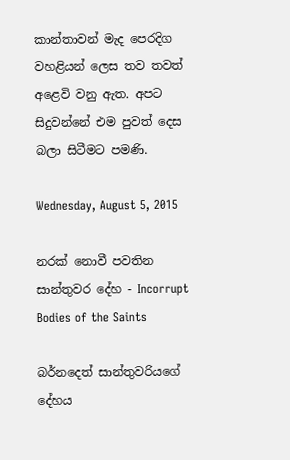කාන්තාවන් මැද පෙරදිග වහළියන් ලෙස තව තවත් අළෙවි වනු ඇත. අපට සිදුවන්නේ එම පුවත් දෙස බලා සිටීමට පමණි.

Wednesday, August 5, 2015

නරක් නොවී පවතින සාන්තුවර දේහ - Incorrupt Bodies of the Saints

බර්නදෙත් සාන්තුවරියගේ දේහය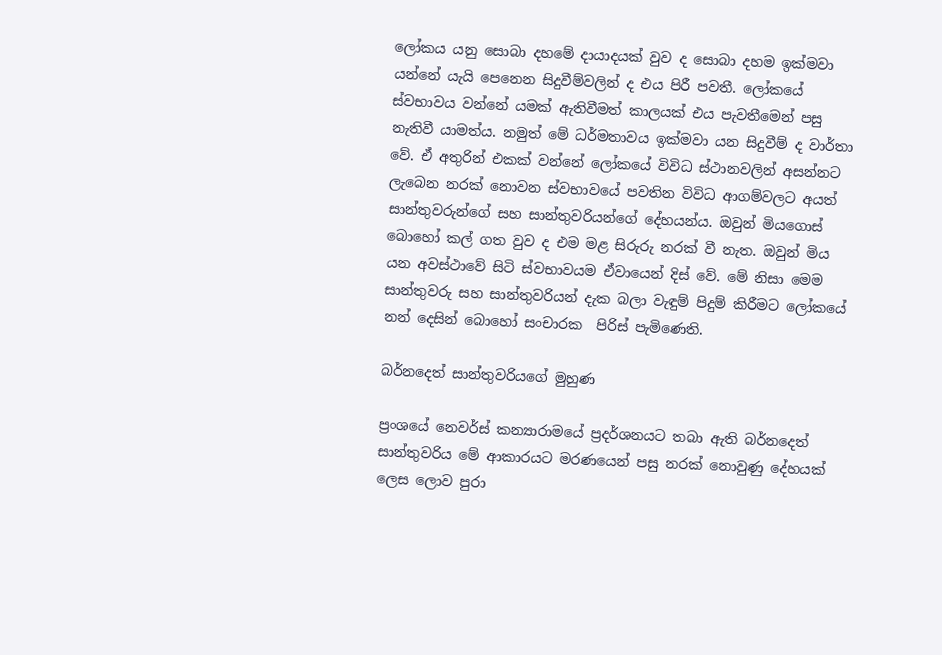ලෝකය යනු සොබා දහමේ දායාදයක් වුව ද සොබා දහම ඉක්මවා යන්නේ යැයි පෙනෙන සිදුවීම්වලින් ද එය පිරී පවතී. ලෝකයේ ස්වභාවය වන්නේ යමක් ඇතිවීමත් කාලයක් එය පැවතීමෙන් පසු නැතිවී යාමත්ය. නමුත් මේ ධර්මතාවය ඉක්මවා යන සිදුවීම් ද වාර්තා වේ. ඒ අතුරින් එකක් වන්නේ ලෝකයේ විවිධ ස්ථානවලින් අසන්නට ලැබෙන නරක් නොවන ස්වභාවයේ පවතින විවිධ ආගම්වලට අයත් සාන්තුවරුන්ගේ සහ සාන්තුවරියන්ගේ දේහයන්ය. ඔවුන් මියගොස් බොහෝ කල් ගත වුව ද එම මළ සිරුරු නරක් වී නැත. ඔවුන් මිය යන අවස්ථාවේ සිටි ස්වභාවයම ඒවායෙන් දිස් වේ. මේ නිසා මෙම සාන්තුවරු සහ සාන්තුවරියන් දැක බලා වැඳුම් පිදුම් කිරීමට ලෝකයේ නන් දෙසින් බොහෝ සංචාරක  පිරිස් පැමිණෙති.

බර්නදෙත් සාන්තුවරියගේ මුහුණ

ප්‍රංශයේ නෙවර්ස් කන්‍යාරාමයේ ප්‍රදර්ශනයට තබා ඇති බර්නදෙත් සාන්තුවරිය මේ ආකාරයට මරණයෙන් පසු නරක් නොවුණු දේහයක් ලෙස ලොව පුරා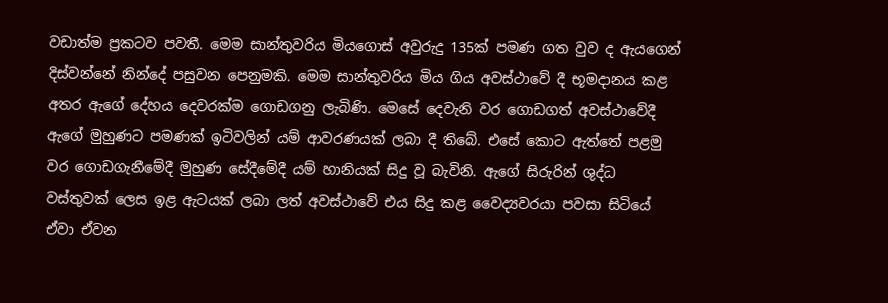වඩාත්ම ප්‍රකටව පවතී. මෙම සාන්තුවරිය මියගොස් අවුරුදු 135ක් පමණ ගත වුව ද ඇයගෙන් දිස්වන්නේ නින්දේ පසුවන පෙනුමකි. මෙම සාන්තුවරිය මිය ගිය අවස්ථාවේ දී භූමදානය කළ අතර ඇගේ දේහය දෙවරක්ම ගොඩගනු ලැබිණි. මෙසේ දෙවැනි වර ගොඩගත් අවස්ථාවේදී ඇගේ මුහුණට පමණක් ඉටිවලින් යම් ආවරණයක් ලබා දී තිබේ. එසේ කොට ඇත්තේ පළමු වර ගොඩගැනීමේදී මුහුණ සේදීමේදී යම් හානියක් සිදු වූ බැවිනි. ඇගේ සිරුරින් ශුද්ධ වස්තුවක් ලෙස ඉළ ඇටයක් ලබා ලත් අවස්ථාවේ එය සිදු කළ වෛද්‍යවරයා පවසා සිටියේ ඒවා ඒවන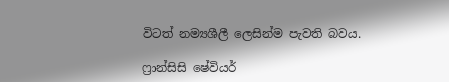විටත් නම්‍යශීලී ලෙසින්ම පැවති බවය.

ෆ්‍රාන්සිසි ෂේවියර්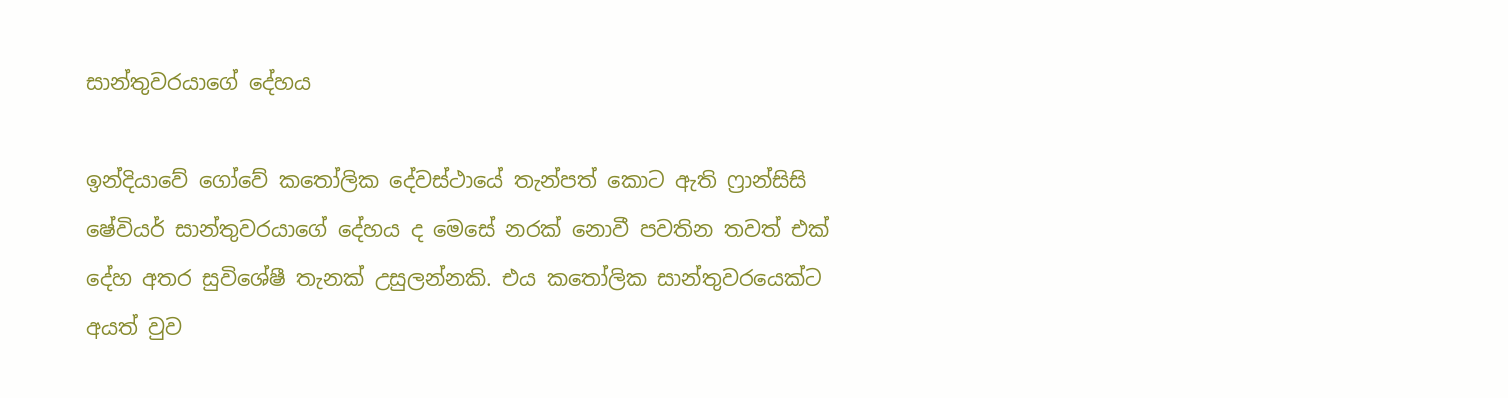සාන්තුවරයාගේ දේහය

ඉන්දියාවේ ගෝවේ කතෝලික දේවස්ථායේ තැන්පත් කොට ඇති ෆ්‍රාන්සිසි ෂේවියර් සාන්තුවරයාගේ දේහය ද මෙසේ නරක් නොවී පවතින තවත් එක් දේහ අතර සුවිශේෂී තැනක් උසුලන්නකි. එය කතෝලික සාන්තුවරයෙක්ට අයත් වුව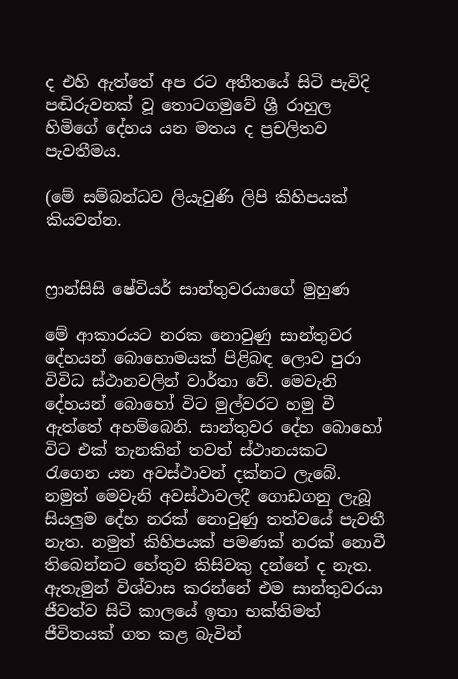ද එහි ඇත්තේ අප රට අතීතයේ සිටි පැවිදි පඬිරුවනක් වූ තොටගමුවේ ශ්‍රී රාහුල හිමිගේ දේහය යන මතය ද ප්‍රචලිතව පැවතීමය.

(මේ සම්බන්ධව ලියැවුණි ලිපි කිහිපයක් කියවන්න.


ෆ්‍රාන්සිසි ෂේවියර් සාන්තුවරයාගේ මුහුණ

මේ ආකාරයට නරක නොවුණු සාන්තුවර දේහයන් බොහොමයක් පිළිබඳ ලොව පුරා විවිධ ස්ථානවලින් වාර්තා වේ. මෙවැනි දේහයන් බොහෝ විට මුල්වරට හමු වී ඇත්තේ අහම්බෙනි. සාන්තුවර දේහ බොහෝ විට එක් තැනකින් තවත් ස්ථානයකට රැගෙන යන අවස්ථාවන් දක්නට ලැබේ. නමුත් මෙවැනි අවස්ථාවලදී ගොඩගනු ලැබූ සියලුම දේහ නරක් නොවුණු තත්වයේ පැවතී නැත. නමුත් කිහිපයක් පමණක් නරක් නොවී තිබෙන්නට හේතුව කිසිවකු දන්නේ ද නැත. ඇතැමුන් විශ්වාස කරන්නේ එම සාන්තුවරයා ජීවත්ව සිටි කාලයේ ඉතා භක්තිමත් ජීවිතයක් ගත කළ බැවින්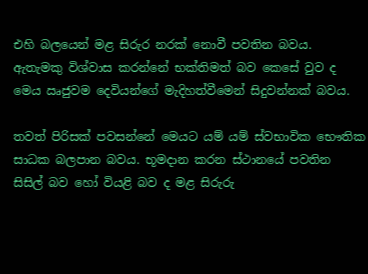එහි බලයෙන් මළ සිරුර නරක් නොවී පවතින බවය. ඇතැමකු විශ්වාස කරන්නේ භක්තිමත් බව කෙසේ වුව ද මෙය ඍජුවම දෙවියන්ගේ මැදිහත්වීමෙන් සිදුවන්නක් බවය.

තවත් පිරිසක් පවසන්නේ මෙයට යම් යම් ස්වභාවික භෞතික සාධක බලපාන බවය. භූමදාන කරන ස්ථානයේ පවතින සිසිල් බව හෝ වියළි බව ද මළ සිරුරු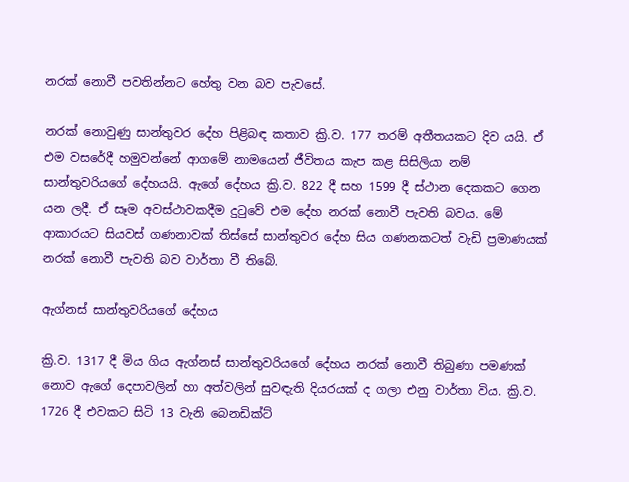නරක් නොවී පවතින්නට හේතු වන බව පැවසේ.

නරක් නොවුණු සාන්තුවර දේහ පිළිබඳ කතාව ක්‍රි.ව. 177 තරම් අතීතයකට දිව යයි. ඒ එම වසරේදී හමුවන්නේ ආගමේ නාමයෙන් ජීවිතය කැප කළ සිසිලියා නම් සාන්තුවරියගේ දේහයයි. ඇගේ දේහය ක්‍රි.ව. 822 දී සහ 1599 දී ස්ථාන දෙකකට ගෙන යන ලදී. ඒ සෑම අවස්ථාවකදීම දුටුවේ එම දේහ නරක් නොවී පැවති බවය. මේ ආකාරයට සියවස් ගණනාවක් තිස්සේ සාන්තුවර දේහ සිය ගණනකටත් වැඩි ප්‍රමාණයක් නරක් නොවී පැවති බව වාර්තා වී තිබේ.

ඇග්නස් සාන්තුවරියගේ දේහය

ක්‍රි.ව. 1317 දී මිය ගිය ඇග්නස් සාන්තුවරියගේ දේහය නරක් නොවී තිබුණා පමණක් නොව ඇගේ දෙපාවලින් හා අත්වලින් සුවඳැති දියරයක් ද ගලා එනු වාර්තා විය. ක්‍රි.ව. 1726 දී එවකට සිටි 13 වැනි බෙනඩික්ට්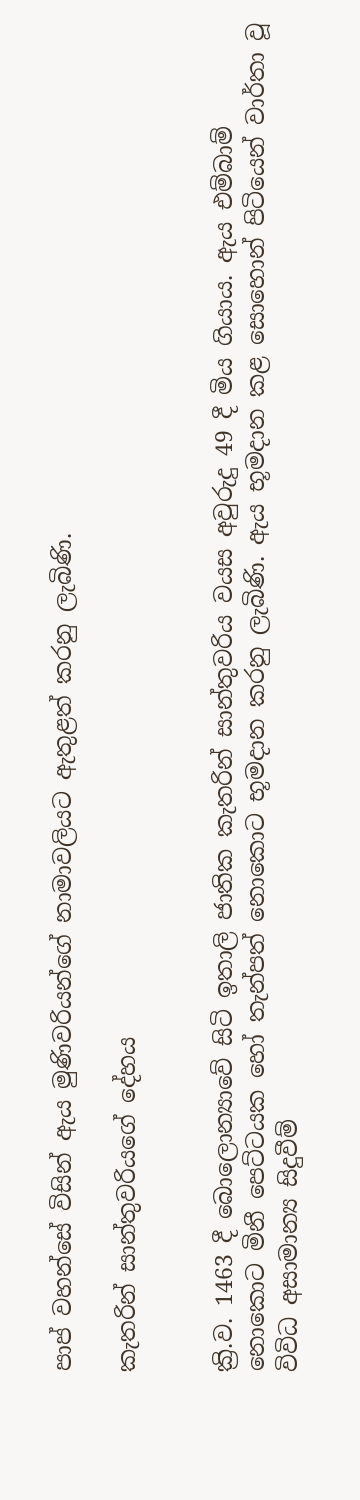පාප් වහන්සේ විසින් ඇය මුණිවරියන්ගේ නාමාවලියට ඇතුළත් කරනු ලැබිණි.

කැතරින් සාන්තුවරියගේ දේහය


ක්‍රි.ව. 1463 දී බොලොන්‍යාවේ සිටි ඉතාලි ජාතික කැතරින් සාන්තුවරිය වයස අවුරුදු 49 දී මිය ගියාය. ඇය එම්බාම් නොකොට මිනී පෙට්ටයක හෝ තැන්පත් නොකොට භූමදාන කරනු ලැබිණි. ඇය භූමදාන කළ සොහොන් පිටියෙන් වාර්තා වූ විවිධ අසාමාන්‍ය සිදුවීම්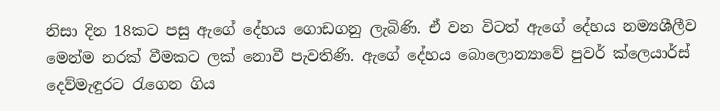නිසා දින 18කට පසු ඇගේ දේහය ගොඩගනු ලැබිණි. ඒ වන විටත් ඇගේ දේහය නම්‍යශීලීව මෙන්ම නරක් වීමකට ලක් නොවී පැවතිණි. ඇගේ දේහය බොලොන්‍යාවේ පුවර් ක්ලෙයාර්ස් දෙව්මැඳුරට රැගෙන ගිය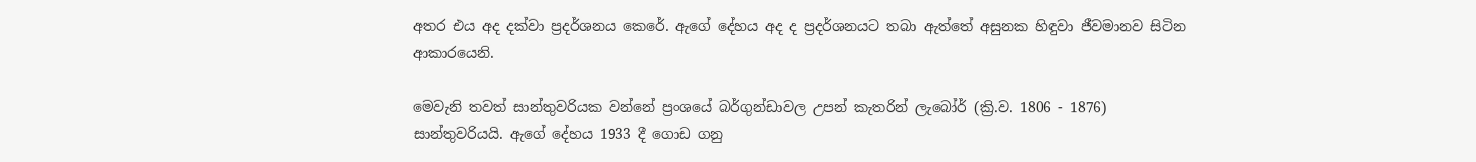අතර එය අද දක්වා ප්‍රදර්ශනය කෙරේ. ඇගේ දේහය අද ද ප්‍රදර්ශනයට තබා ඇත්තේ අසුනක හිඳුවා ජීවමානව සිටින ආකාරයෙනි.

මෙවැනි තවත් සාන්තුවරියක වන්නේ ප්‍රංශයේ බර්ගුන්ඩාවල උපන් කැතරින් ලැබෝර් (ක්‍රි.ව. 1806 - 1876) සාන්තුවරියයි. ඇගේ දේහය 1933 දී ගොඩ ගනු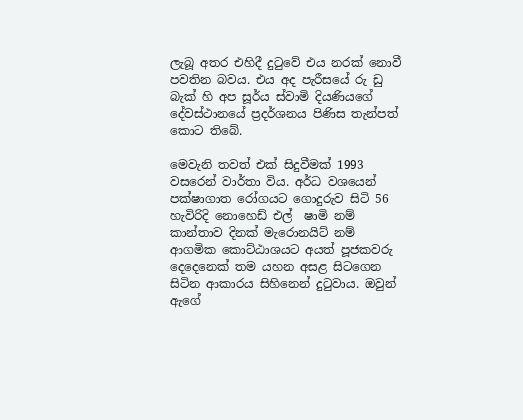ලැබූ අතර එහිදී දුටුවේ එය නරක් නොවී පවතින බවය. එය අද පැරීසයේ රු ඩු බැක් හි අප සූර්ය ස්වාමි දියණියගේ දේවස්ථානයේ ප්‍රදර්ශනය පිණිස තැන්පත් කොට තිබේ.

මෙවැනි තවත් එක් සිදුවීමක් 1993 වසරෙන් වාර්තා විය. අර්ධ වශයෙන් පක්ෂාගාත රෝගයට ගොදුරුව සිටි 56 හැවිරිදි නොහෙඩ් එල්  ෂාමි නම් කාන්තාව දිනක් මැරොනයිට් නම් ආගමික කොට්ඨාශයට අයත් පූජකවරු දෙදෙනෙක් තම යහන අසළ සිටගෙන සිටින ආකාරය සිහිනෙන් දුටුවාය. ඔවුන් ඇගේ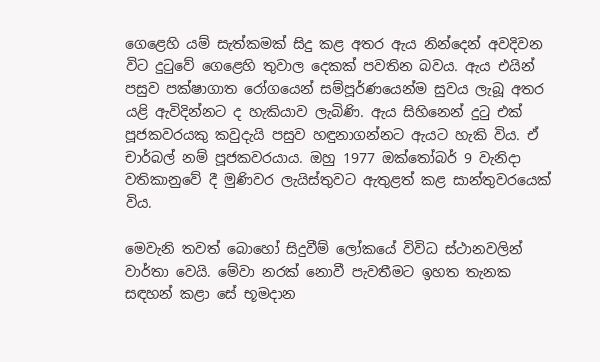ගෙළෙහි යම් සැත්කමක් සිදු කළ අතර ඇය නින්දෙන් අවදිවන විට දුටුවේ ගෙළෙහි තුවාල දෙකක් පවතින බවය. ඇය එයින් පසුව පක්ෂාගාත රෝගයෙන් සම්පූර්ණයෙන්ම සුවය ලැබූ අතර යළි ඇවිදින්නට ද හැකියාව ලැබිණි. ඇය සිහිනෙන් දුටු එක් පූජකවරයකු කවුදැයි පසුව හඳුනාගන්නට ඇයට හැකි විය. ඒ චාර්බල් නම් පූජකවරයාය. ඔහු 1977 ඔක්තෝබර් 9 වැනිදා වතිකානුවේ දී මුණිවර ලැයිස්තුවට ඇතුළත් කළ සාන්තුවරයෙක් විය.

මෙවැනි තවත් බොහෝ සිදුවීම් ලෝකයේ විවිධ ස්ථානවලින් වාර්තා වෙයි. මේවා නරක් නොවී පැවතීමට ඉහත තැනක සඳහන් කළා සේ භූමදාන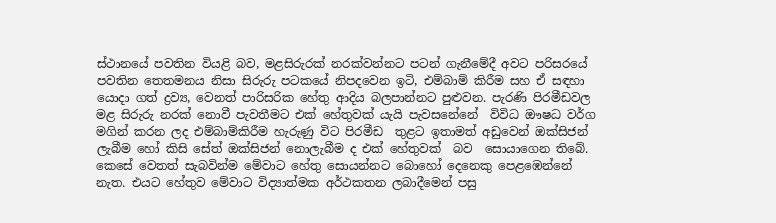ස්ථානයේ පවතින වියළි බව, මළසිරුරක් නරක්වන්නට පටන් ගැනීමේදී අවට පරිසරයේ පවතින තෙතමනය නිසා සිරුරු පටකයේ නිපදවෙන ඉටි, එම්බාම් කිරීම සහ ඒ සඳහා යොදා ගත් ද්‍රව්‍ය, වෙනත් පාරිසරික හේතු ආදිය බලපාන්නට පුළුවන. පැරණි පිරමීඩවල මළ සිරුරු නරක් නොවී පැවතීමට එක් හේතුවක් යැයි පැවසනේනේ  විවිධ ඖෂධ වර්ග මගින් කරන ලද එම්බාම්කිරීම හැරුණු විට පිරමීඩ  තුළට ඉතාමත් අඩුවෙන් ඔක්සිජන් ලැබීම හෝ කිසි සේත් ඔක්සිජන් නොලැබීම ද එක් හේතුවක්  බව  සොයාගෙන තිබේ. කෙසේ වෙතත් සැබවින්ම මේවාට හේතු සොයන්නට බොහෝ දෙනෙකු පෙළඹෙන්නේ නැත. එයට හේතුව මේවාට විද්‍යාත්මක අර්ථකතන ලබාදීමෙන් පසු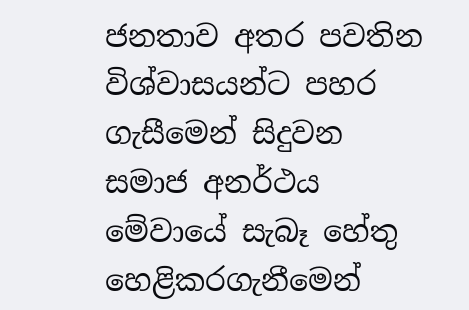ජනතාව අතර පවතින විශ්වාසයන්ට පහර ගැසීමෙන් සිදුවන සමාජ අනර්ථය මේවායේ සැබෑ හේතු හෙළිකරගැනීමෙන්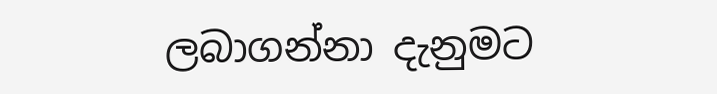ලබාගන්නා දැනුමට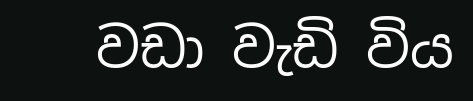වඩා වැඩි විය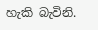හැකි බැවිනි.